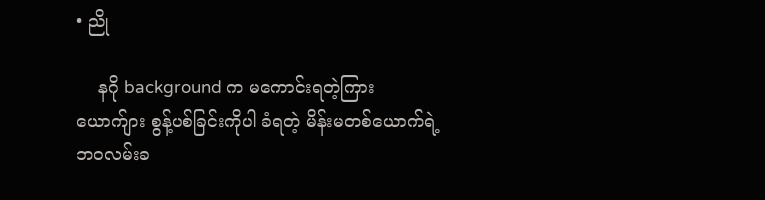• ညို

    နဂို background က မကောင်းရတဲ့ကြား ယောက်ျား စွန့်ပစ်ခြင်းကိုပါ ခံရတဲ့ မိန်းမတစ်ယောက်ရဲ့ ဘဝလမ်းခ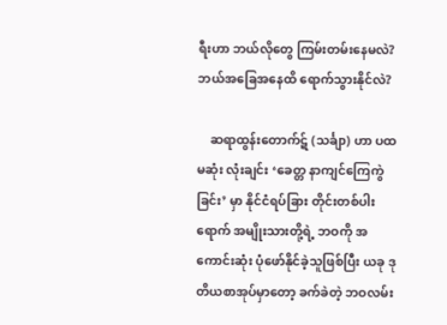ရီးဟာ ဘယ်လိုတွေ ကြမ်းတမ်းနေမလဲ? ဘယ်အခြေအနေထိ ရောက်သွားနိုင်လဲ?

    ဆရာထွန်းတောက်ဋ် (သင်္ချာ) ဟာ ပထမဆုံး လုံးချင်း ‘ခေတ္တ နာကျင်ကြေကွဲခြင်း’ မှာ နိုင်ငံရပ်ခြား တိုင်းတစ်ပါးရောက် အမျိုးသားတို့ရဲ့ ဘဝကို အကောင်းဆုံး ပုံဖော်နိုင်ခဲ့သူဖြစ်ပြီး ယခု ဒုတိယစာအုပ်မှာတော့ ခက်ခဲတဲ့ ဘဝလမ်း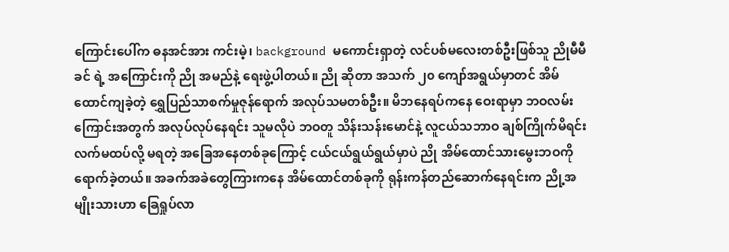ကြောင်းပေါ်က ဓနအင်အား ကင်းမဲ့၊ background မကောင်းရှာတဲ့ လင်ပစ်မလေးတစ်ဦးဖြစ်သူ ညိုမီမီခင် ရဲ့ အကြောင်းကို ညို အမည်နဲ့ ရေးဖွဲ့ပါတယ်။ ညို ဆိုတာ အသက် ၂၀ ကျော်အရွယ်မှာတင် အိမ်ထောင်ကျခဲ့တဲ့ ရွှေပြည်သာစက်မှုဇုန်ရောက် အလုပ်သမတစ်ဦး။ မိဘနေရပ်ကနေ ဝေးရာမှာ ဘဝလမ်းကြောင်းအတွက် အလုပ်လုပ်နေရင်း သူမလိုပဲ ဘဝတူ သိန်းသန်းမောင်နဲ့ လူငယ်သဘာဝ ချစ်ကြိုက်မိရင်း လက်မထပ်လို့ မရတဲ့ အခြေအနေတစ်ခုကြောင့် ငယ်ငယ်ရွယ်ရွယ်မှာပဲ ညို အိမ်ထောင်သားမွေးဘဝကို ရောက်ခဲ့တယ်။ အခက်အခဲတွေကြားကနေ အိမ်ထောင်တစ်ခုကို ရုန်းကန်တည်ဆောက်နေရင်းက ညို့အမျိုးသားဟာ ခြေရှုပ်လာ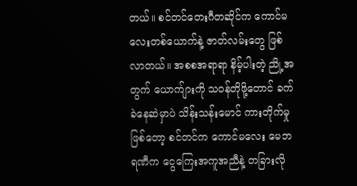တယ်။ စင်တင်တေးဂီတဆိုင်က ကောင်မလေးတစ်ယောက်နဲ့ ဇာတ်လမ်းတွေ ဖြစ်လာတယ်။ အစစအရာရာ နိမ့်ပါးတဲ့ ညို့အတွက် ယောက်ျားကို သဝန်တိုဖို့တောင် ခက်ခဲနေဆဲမှာပဲ သိန်းသန်းမောင် ကားတိုက်မှု ဖြစ်တော့ စင်တင်က ကောင်မလေး မေဘရဏီက ငွေကြေးအကူအညီနဲ့ တခြားလို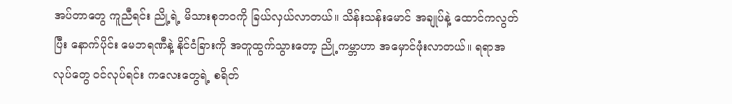အပ်တာတွေ ကူညီရင်း ညို့ရဲ့ မိသားစုဘဝကို ခြယ်လှယ်လာတယ်။ သိန်းသန်းမောင် အချုပ်နဲ့ ထောင်ကလွတ်ပြီး နောက်ပိုင်း မေဘရဏီနဲ့ နိုင်ငံခြားကို အတူထွက်သွားတော့ ညို့ကမ္ဘာဟာ အမှောင်ဖုံးလာတယ်။ ရရာအလုပ်တွေ ဝင်လုပ်ရင်း ကလေးတွေရဲ့ စရိတ်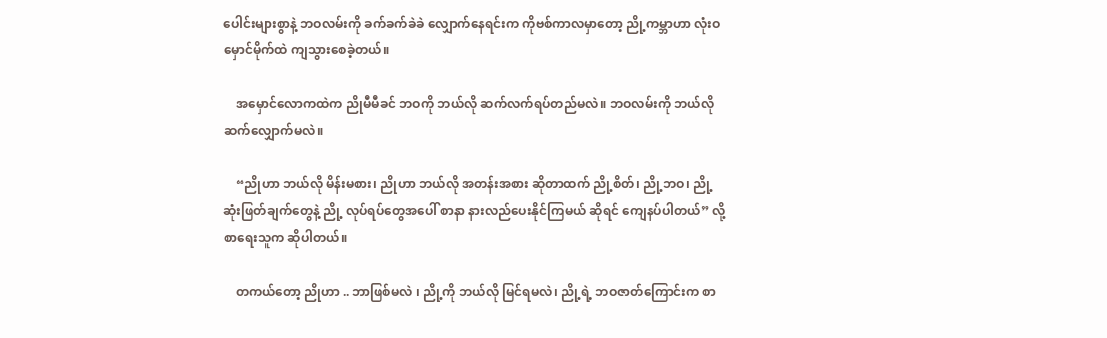ပေါင်းများစွာနဲ့ ဘဝလမ်းကို ခက်ခက်ခဲခဲ လျှောက်နေရင်းက ကိုဗစ်ကာလမှာတော့ ညို့ကမ္ဘာဟာ လုံးဝ မှောင်မိုက်ထဲ ကျသွားစေခဲ့တယ်။

    အမှောင်လောကထဲက ညိုမီမီခင် ဘဝကို ဘယ်လို ဆက်လက်ရပ်တည်မလဲ။ ဘဝလမ်းကို ဘယ်လို ဆက်လျှောက်မလဲ။

    “ညိုဟာ ဘယ်လို မိန်းမစား၊ ညိုဟာ ဘယ်လို အတန်းအစား ဆိုတာထက် ညို့စိတ်၊ ညို့ဘဝ၊ ညို့ ဆုံးဖြတ်ချက်တွေနဲ့ ညို့ လုပ်ရပ်တွေအပေါ် စာနာ နားလည်ပေးနိုင်ကြမယ် ဆိုရင် ကျေနပ်ပါတယ်” လို့ စာရေးသူက ဆိုပါတယ်။

    တကယ်တော့ ညိုဟာ .. ဘာဖြစ်မလဲ ၊ ညို့ကို ဘယ်လို မြင်ရမလဲ၊ ညို့ရဲ့ ဘဝဇာတ်ကြောင်းက စာ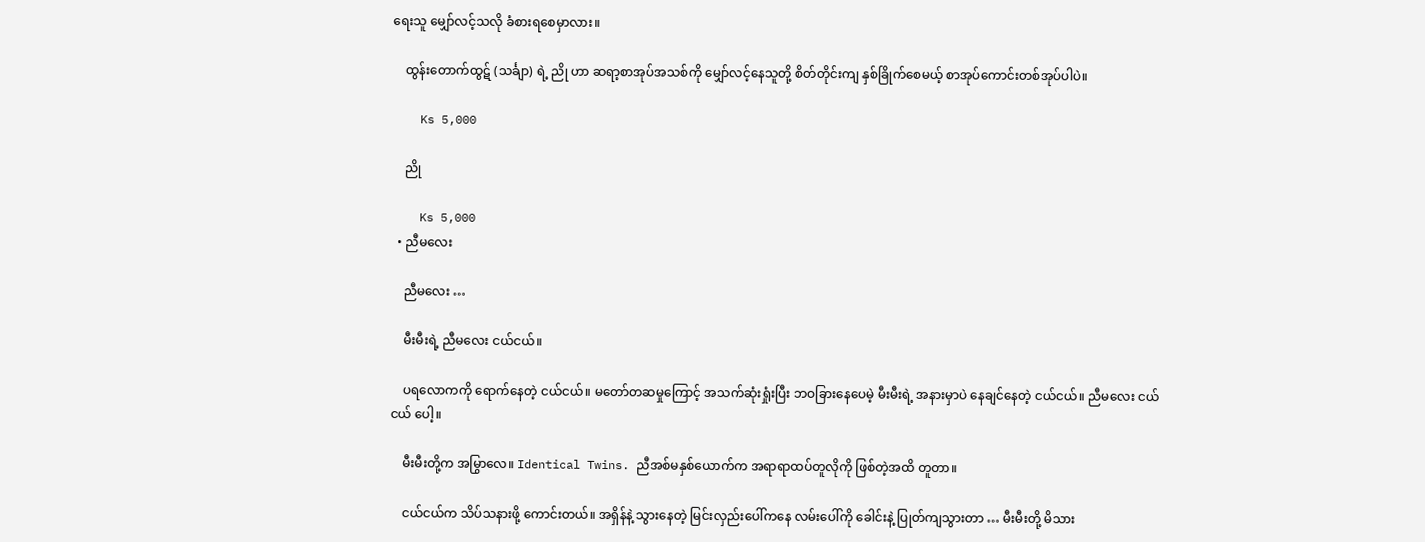ရေးသူ မျှော်လင့်သလို ခံစားရစေမှာလား။

    ထွန်းတောက်ထွဋ် (သင်္ချာ) ရဲ့ ညို ဟာ ဆရာ့စာအုပ်အသစ်ကို မျှော်လင့်နေသူတို့ စိတ်တိုင်းကျ နှစ်ခြိုက်စေမယ့် စာအုပ်ကောင်းတစ်အုပ်ပါပဲ။

    Ks 5,000

    ညို

    Ks 5,000
  • ညီမလေး

    ညီမလေး …

    မီးမီးရဲ့ ညီမလေး ငယ်ငယ်။

    ပရလောကကို ရောက်နေတဲ့ ငယ်ငယ်။ မတော်တဆမှုကြောင့် အသက်ဆုံးရှုံးပြီး ဘဝခြားနေပေမဲ့ မီးမီးရဲ့ အနားမှာပဲ နေချင်နေတဲ့ ငယ်ငယ်။ ညီမလေး ငယ်ငယ် ပေါ့။

    မီးမီးတို့က အမြွာလေ။ Identical Twins. ညီအစ်မနှစ်ယောက်က အရာရာထပ်တူလိုကို ဖြစ်တဲ့အထိ တူတာ။

    ငယ်ငယ်က သိပ်သနားဖို့ ကောင်းတယ်။ အရှိန်နဲ့ သွားနေတဲ့ မြင်းလှည်းပေါ်ကနေ လမ်းပေါ်ကို ခေါင်းနဲ့ ပြုတ်ကျသွားတာ … မီးမီးတို့ မိသား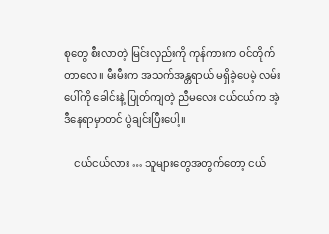စုတွေ စီးလာတဲ့ မြင်းလှည်းကို ကုန်ကားက ဝင်တိုက်တာလေ။ မီးမီးက အသက်အန္တရာယ် မရှိခဲ့ပေမဲ့ လမ်းပေါ်ကို ခေါင်းနဲ့ ပြုတ်ကျတဲ့ ညီမလေး ငယ်ငယ်က အဲ့ဒီနေရာမှာတင် ပွဲချင်းပြီးပေါ့။

    ငယ်ငယ်လား … သူများတွေအတွက်တော့ ငယ်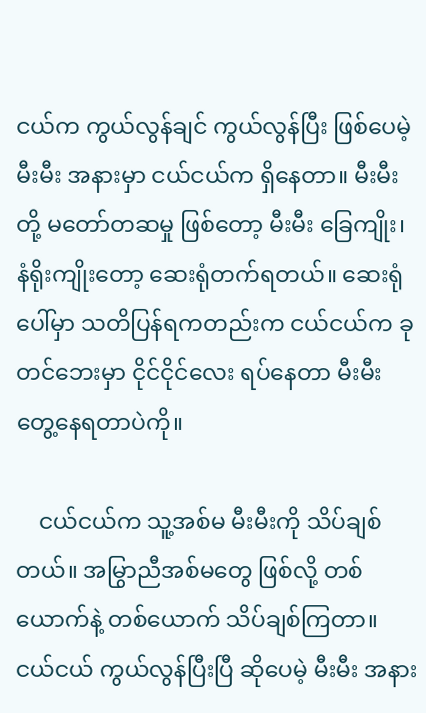ငယ်က ကွယ်လွန်ချင် ကွယ်လွန်ပြီး ဖြစ်ပေမဲ့ မီးမီး အနားမှာ ငယ်ငယ်က ရှိနေတာ။ မီးမီးတို့ မတော်တဆမှု ဖြစ်တော့ မီးမီး ခြေကျိုး၊ နံရိုးကျိုးတော့ ဆေးရုံတက်ရတယ်။ ဆေးရုံပေါ်မှာ သတိပြန်ရကတည်းက ငယ်ငယ်က ခုတင်ဘေးမှာ ငိုင်ငိုင်လေး ရပ်နေတာ မီးမီး တွေ့နေရတာပဲကို။

    ငယ်ငယ်က သူ့အစ်မ မီးမီးကို သိပ်ချစ်တယ်။ အမြွာညီအစ်မတွေ ဖြစ်လို့ တစ်ယောက်နဲ့ တစ်ယောက် သိပ်ချစ်ကြတာ။ ငယ်ငယ် ကွယ်လွန်ပြီးပြီ ဆိုပေမဲ့ မီးမီး အနား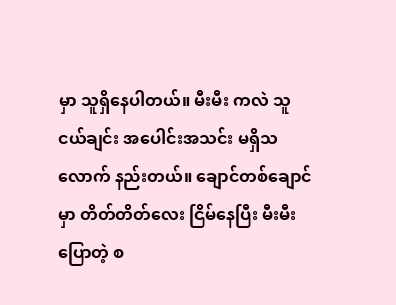မှာ သူရှိနေပါတယ်။ မီးမီး ကလဲ သူငယ်ချင်း အပေါင်းအသင်း မရှိသလောက် နည်းတယ်။ ချောင်တစ်ချောင်မှာ တိတ်တိတ်လေး ငြိမ်နေပြီး မီးမီးပြောတဲ့ စ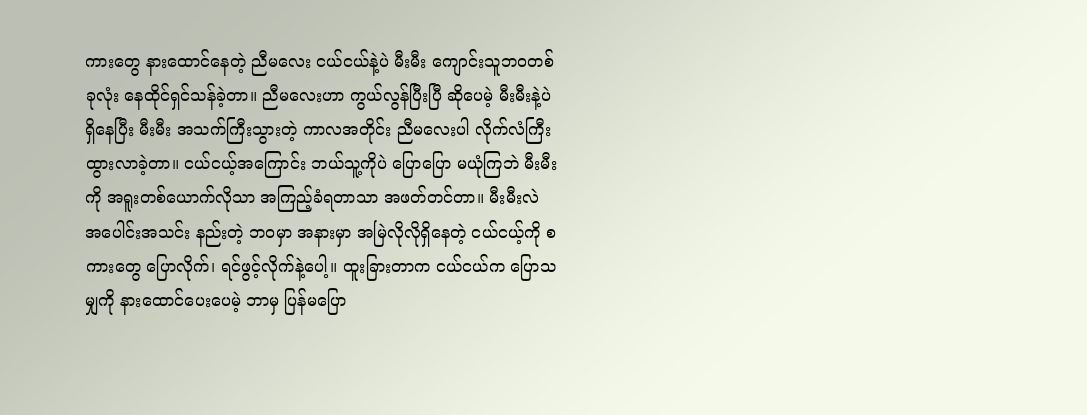ကားတွေ နားထောင်နေတဲ့ ညီမလေး ငယ်ငယ်နဲ့ပဲ မီးမီး ကျောင်းသူဘဝတစ်ခုလုံး နေထိုင်ရှင်သန်ခဲ့တာ။ ညီမလေးဟာ ကွယ်လွန်ပြီးပြီ ဆိုပေမဲ့ မီးမီးနဲ့ပဲ ရှိနေပြီး မီးမီး အသက်ကြီးသွားတဲ့ ကာလအတိုင်း ညီမလေးပါ လိုက်လံကြီးထွားလာခဲ့တာ။ ငယ်ငယ့်အကြောင်း ဘယ်သူ့ကိုပဲ ပြောပြော မယုံကြဘဲ မီးမီးကို အရူးတစ်ယောက်လိုသာ အကြည့်ခံရတာသာ အဖတ်တင်တာ။ မီးမီးလဲ အပေါင်းအသင်း နည်းတဲ့ ဘဝမှာ အနားမှာ အမြဲလိုလိုရှိနေတဲ့ ငယ်ငယ့်ကို စကားတွေ ပြောလိုက်၊ ရင်ဖွင့်လိုက်နဲ့ပေါ့။ ထူးခြားတာက ငယ်ငယ်က ပြောသမျှကို နားထောင်ပေးပေမဲ့ ဘာမှ ပြန်မပြော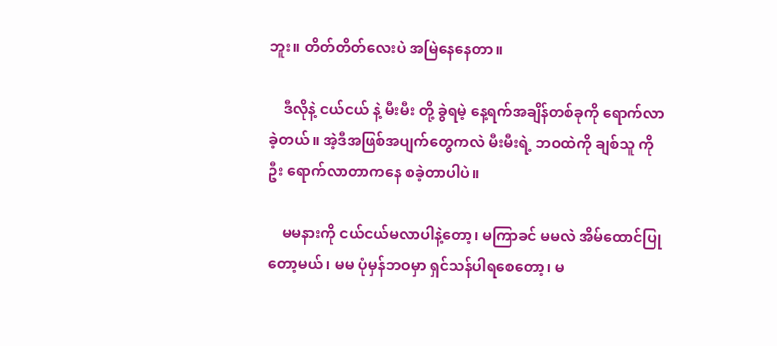ဘူး။ တိတ်တိတ်လေးပဲ အမြဲနေနေတာ။

    ဒီလိုနဲ့ ငယ်ငယ် နဲ့ မီးမီး တို့ ခွဲရမဲ့ နေ့ရက်အချိန်တစ်ခုကို ရောက်လာခဲ့တယ်။ အဲ့ဒီအဖြစ်အပျက်တွေကလဲ မီးမီးရဲ့ ဘဝထဲကို ချစ်သူ ကိုဦး ရောက်လာတာကနေ စခဲ့တာပါပဲ။

    မမနားကို ငယ်ငယ်မလာပါနဲ့တော့၊ မကြာခင် မမလဲ အိမ်ထောင်ပြုတော့မယ်၊ မမ ပုံမှန်ဘဝမှာ ရှင်သန်ပါရစေတော့၊ မ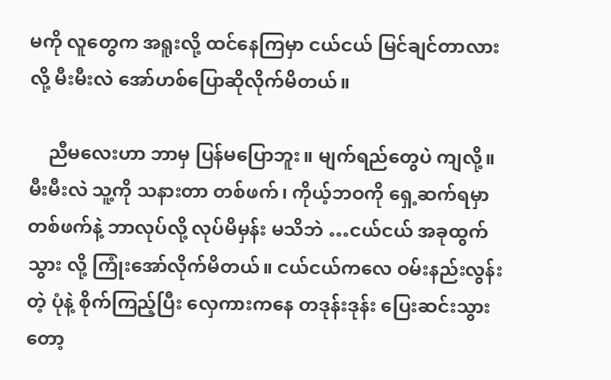မကို လူတွေက အရူးလို့ ထင်နေကြမှာ ငယ်ငယ် မြင်ချင်တာလားလို့ မီးမီးလဲ အော်ဟစ်ပြောဆိုလိုက်မိတယ်။

    ညီမလေးဟာ ဘာမှ ပြန်မပြောဘူး။ မျက်ရည်တွေပဲ ကျလို့။ မီးမီးလဲ သူ့ကို သနားတာ တစ်ဖက်၊ ကိုယ့်ဘဝကို ရှေ့ဆက်ရမှာ တစ်ဖက်နဲ့ ဘာလုပ်လို့ လုပ်မိမှန်း မသိဘဲ …ငယ်ငယ် အခုထွက်သွား လို့ ကြုံးအော်လိုက်မိတယ်။ ငယ်ငယ်ကလေ ဝမ်းနည်းလွန်းတဲ့ ပုံနဲ့ စိုက်ကြည့်ပြီး လှေကားကနေ တဒုန်းဒုန်း ပြေးဆင်းသွားတော့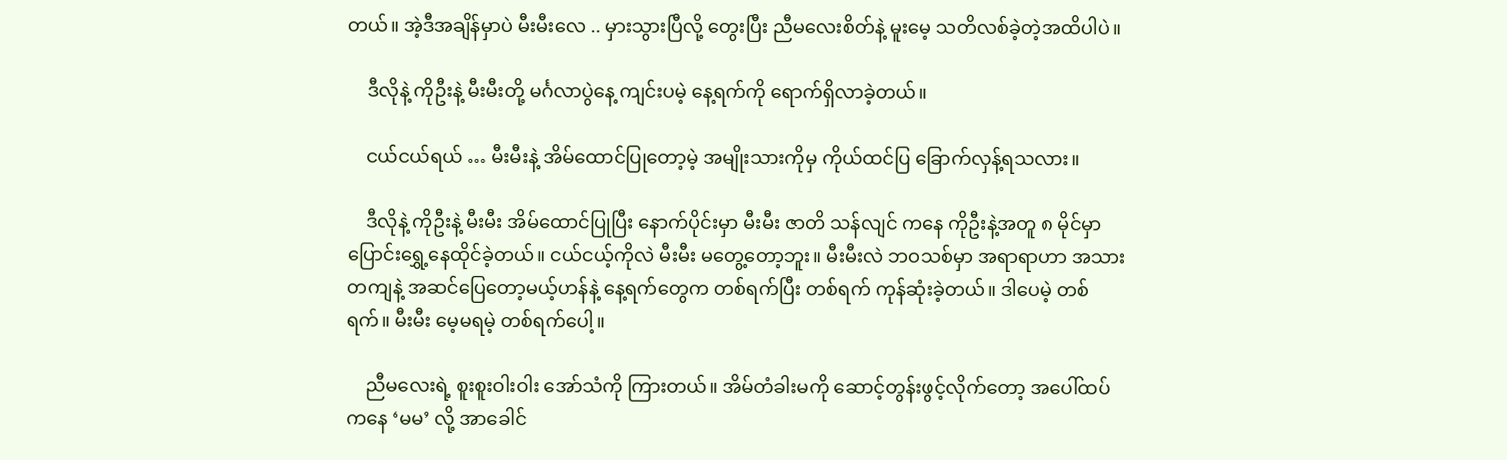တယ်။ အဲ့ဒီအချိန်မှာပဲ မီးမီးလေ .. မှားသွားပြီလို့ တွေးပြီး ညီမလေးစိတ်နဲ့ မူးမေ့ သတိလစ်ခဲ့တဲ့အထိပါပဲ။

    ဒီလိုနဲ့ ကိုဦးနဲ့ မီးမီးတို့ မင်္ဂလာပွဲနေ့ ကျင်းပမဲ့ နေ့ရက်ကို ရောက်ရှိလာခဲ့တယ်။

    ငယ်ငယ်ရယ် … မီးမီးနဲ့ အိမ်ထောင်ပြုတော့မဲ့ အမျိုးသားကိုမှ ကိုယ်ထင်ပြ ခြောက်လှန့်ရသလား။

    ဒီလိုနဲ့ ကိုဦးနဲ့ မီးမီး အိမ်ထောင်ပြုပြီး နောက်ပိုင်းမှာ မီးမီး ဇာတိ သန်လျင် ကနေ ကိုဦးနဲ့အတူ ၈ မိုင်မှာ ပြောင်းရွှေ့နေထိုင်ခဲ့တယ်။ ငယ်ငယ့်ကိုလဲ မီးမီး မတွေ့တော့ဘူး။ မီးမီးလဲ ဘဝသစ်မှာ အရာရာဟာ အသားတကျနဲ့ အဆင်ပြေတော့မယ့်ဟန်နဲ့ နေ့ရက်တွေက တစ်ရက်ပြီး တစ်ရက် ကုန်ဆုံးခဲ့တယ်။ ဒါပေမဲ့ တစ်ရက်။ မီးမီး မေ့မရမဲ့ တစ်ရက်ပေါ့။

    ညီမလေးရဲ့ စူးစူးဝါးဝါး အော်သံကို ကြားတယ်။ အိမ်တံခါးမကို ဆောင့်တွန်းဖွင့်လိုက်တော့ အပေါ်ထပ်ကနေ ‘မမ’ လို့ အာခေါင်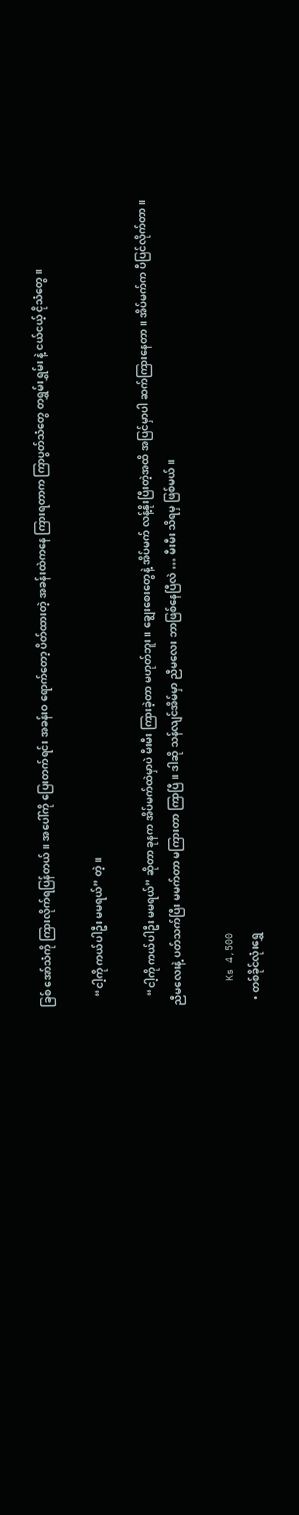ခြစ် အော်သံကို ကြားလိုက်ရပြန်တယ်။ အပေါ်ကို ပြေးတက်ရင်း အခန်းဝ ရောက်တော့ ပိတ်ထားတဲ့ အခန်းထဲကနေ ကြားရတာက ကြာပွတ်သံတွေ တရွှမ်းရွှမ်း နဲ့ ငယ်ငယ့် ငိုသံတွေ။

    “ငါ့ကို ကယ်ပါဦး မမရယ်” တဲ့။

    “ငါ့ကို ကယ်ပါဦး မမရယ်” ဆိုတာ ခုနက အိပ်မက်ထဲမှာပဲ မီးမီး ကြားခဲ့တာ မဟုတ်ဘူး။ ချွေးစေးတွေနဲ့ အိပ်မက် လန့်နိုးပြီးတဲ့အထိ အပြင်မှာပါ ဆက်ကြားနေတာ။ အိပ်မက်က ပီပြင်လိုက်တာ။ ညီမလေးနဲ့ ပတ်သက်ပြီး မမက်တာ မကြားတာ ကြာပြီ။ ဒါဆို သန်လျင်အိမ်မှာ ညီမလေး ဘာဖြစ်နေပြီလဲ … မီးမီး သိရမှ ဖြစ်မယ်။

    Ks 4,500
  • တစ်ခိုင်လုံးရွှေ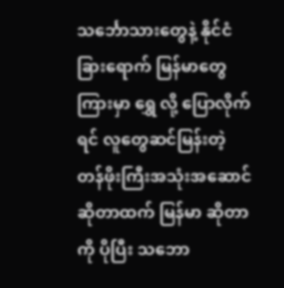သင်္ဘောသားတွေနဲ့ နိုင်ငံခြားရောက် မြန်မာတွေကြားမှာ ရွှေ လို့ ပြောလိုက်ရင် လူတွေဆင်မြန်းတဲ့ တန်ဖိုးကြီးအသုံးအဆောင် ဆိုတာထက် မြန်မာ ဆိုတာကို ပိုပြီး သဘော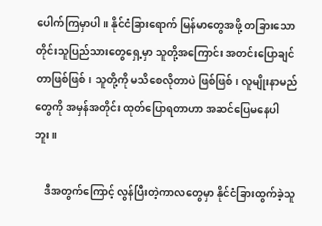ပေါက်ကြမှာပါ။ နိုင်ငံခြားရောက် မြန်မာတွေအဖို့ တခြားသော တိုင်းသူပြည်သားတွေရှေ့မှာ သူတို့အကြောင်း အတင်းပြောချင်တာဖြစ်ဖြစ်၊ သူတို့ကို မသိစေလိုတာပဲ ဖြစ်ဖြစ်၊ လူမျိုးနာမည်တွေကို အမှန်အတိုင်း ထုတ်ပြောရတာဟာ အဆင်ပြေမနေပါဘူး။

    ဒီအတွက်ကြောင့် လွန်ပြီးတဲ့ကာလတွေမှာ နိုင်ငံခြားထွက်ခဲ့သူ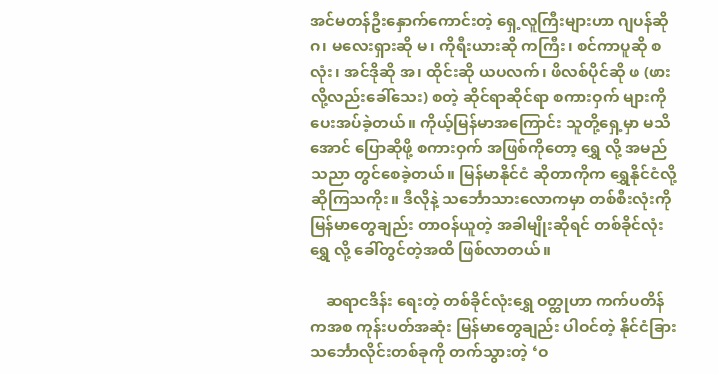အင်မတန်ဦးနှောက်ကောင်းတဲ့ ရှေ့လူကြီးများဟာ ဂျပန်ဆို ဂ၊ မလေးရှားဆို မ၊ ကိုရီးယားဆို ကကြီး၊ စင်ကာပူဆို စလုံး၊ အင်ဒိုဆို အ၊ ထိုင်းဆို ယပလက်၊ ဖိလစ်ပိုင်ဆို ဖ (ဖားလို့လည်းခေါ်သေး) စတဲ့ ဆိုင်ရာဆိုင်ရာ စကားဝှက် များကို ပေးအပ်ခဲ့တယ်။ ကိုယ့်မြန်မာအကြောင်း သူတို့ရှေ့မှာ မသိအောင် ပြောဆိုဖို့ စကားဝှက် အဖြစ်ကိုတော့ ရွှေ လို့ အမည်သညာ တွင်စေခဲ့တယ်။ မြန်မာနိုင်ငံ ဆိုတာကိုက ရွှေနိုင်ငံလို့ ဆိုကြသကိုး။ ဒီလိုနဲ့ သင်္ဘောသားလောကမှာ တစ်စီးလုံးကို မြန်မာတွေချည်း တာဝန်ယူတဲ့ အခါမျိုးဆိုရင် တစ်ခိုင်လုံးရွှေ လို့ ခေါ်တွင်တဲ့အထိ ဖြစ်လာတယ်။

    ဆရာငဒိန်း ရေးတဲ့ တစ်ခိုင်လုံးရွှေ ဝတ္ထုဟာ ကက်ပတိန်ကအစ ကုန်းပတ်အဆုံး မြန်မာတွေချည်း ပါဝင်တဲ့ နိုင်ငံခြားသင်္ဘောလိုင်းတစ်ခုကို တက်သွားတဲ့ ‘ဝ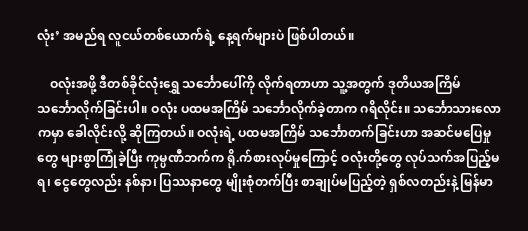လုံး’ အမည်ရ လူငယ်တစ်ယောက်ရဲ့ နေ့ရက်များပဲ ဖြစ်ပါတယ်။

    ဝလုံးအဖို့ ဒီတစ်ခိုင်လုံးရွှေ သင်္ဘောပေါ်ကို လိုက်ရတာဟာ သူ့အတွက် ဒုတိယအကြိမ် သင်္ဘောလိုက်ခြင်းပါ။ ဝလုံး ပထမအကြိမ် သင်္ဘောလိုက်ခဲ့တာက ဂရိလိုင်း။ သင်္ဘောသားလောကမှာ ခေါလိုင်းလို့ ဆိုကြတယ်။ ဝလုံးရဲ့ ပထမအကြိမ် သင်္ဘောတက်ခြင်းဟာ အဆင်မပြေမှုတွေ များစွာကြုံခဲ့ပြီး ကုမ္ပဏီဘက်က ရို.က်စားလုပ်မှုကြောင့် ဝလုံးတို့တွေ လုပ်သက်အပြည့်မရ၊ ငွေတွေလည်း နစ်နာ၊ ပြဿနာတွေ မျိုးစုံတက်ပြီး စာချုပ်မပြည့်တဲ့ ရှစ်လတည်းနဲ့ မြန်မာ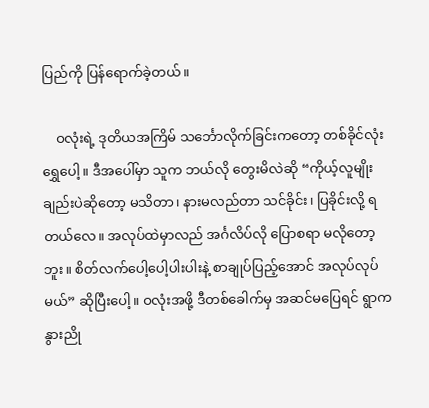ပြည်ကို ပြန်ရောက်ခဲ့တယ်။

    ဝလုံးရဲ့ ဒုတိယအကြိမ် သင်္ဘောလိုက်ခြင်းကတော့ တစ်ခိုင်လုံးရွှေပေါ့။ ဒီအပေါ်မှာ သူက ဘယ်လို တွေးမိလဲဆို “ကိုယ့်လူမျိုးချည်းပဲဆိုတော့ မသိတာ၊ နားမလည်တာ သင်ခိုင်း၊ ပြခိုင်းလို့ ရတယ်လေ။ အလုပ်ထဲမှာလည် အင်္ဂလိပ်လို ပြောစရာ မလိုတော့ဘူး။ စိတ်လက်ပေါ့ပေါ့ပါးပါးနဲ့ စာချုပ်ပြည့်အောင် အလုပ်လုပ်မယ်” ဆိုပြီးပေါ့။ ဝလုံးအဖို့ ဒီတစ်ခေါက်မှ အဆင်မပြေရင် ရွာက နွားညို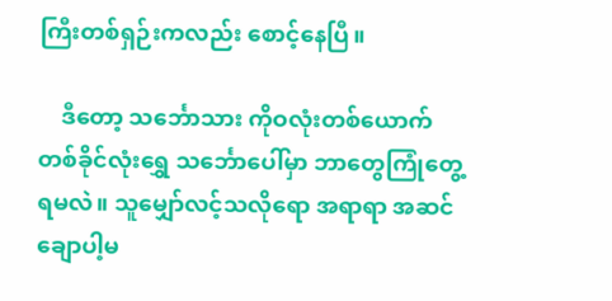ကြီးတစ်ရှဉ်းကလည်း စောင့်နေပြီ။

    ဒီတော့ သင်္ဘောသား ကိုဝလုံးတစ်ယောက် တစ်ခိုင်လုံးရွှေ သင်္ဘောပေါ်မှာ ဘာတွေကြုံတွေ့ရမလဲ။ သူမျှော်လင့်သလိုရော အရာရာ အဆင်ချောပါ့မ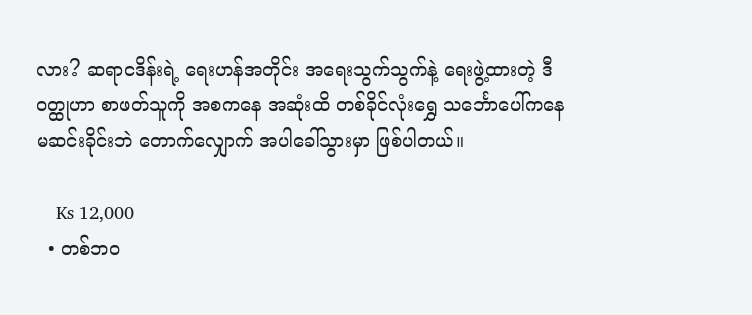လား? ဆရာငဒိန်းရဲ့ ရေးဟန်အတိုင်း အရေးသွက်သွက်နဲ့ ရေးဖွဲ့ထားတဲ့ ဒီဝတ္ထုဟာ စာဖတ်သူကို အစကနေ အဆုံးထိ တစ်ခိုင်လုံးရွှေ သင်္ဘောပေါ်ကနေ မဆင်းခိုင်းဘဲ တောက်လျှောက် အပါခေါ်သွားမှာ ဖြစ်ပါတယ်။

    Ks 12,000
  • တစ်ဘဝ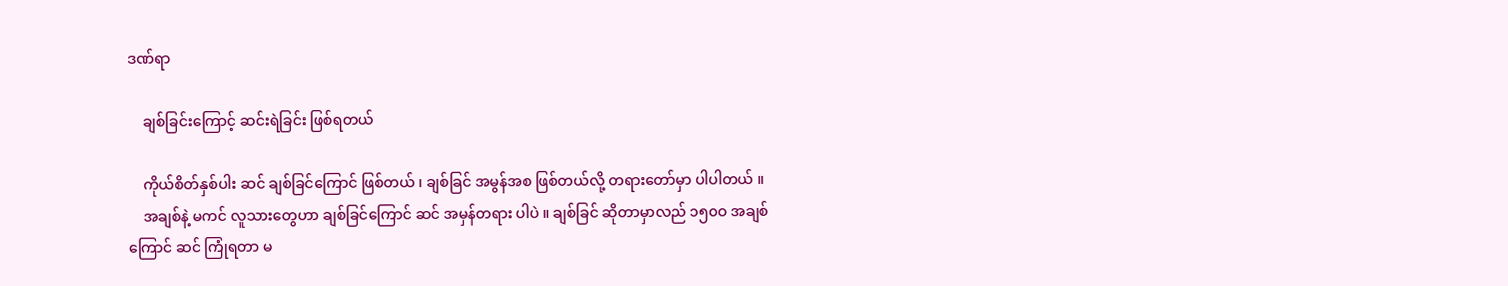ဒဏ်ရာ

    ချစ်ခြင်းကြောင့် ဆင်းရဲခြင်း ဖြစ်ရတယ်

    ကိုယ်စိတ်နှစ်ပါး ဆင် ချစ်ခြင်ကြောင် ဖြစ်တယ် ၊ ချစ်ခြင် အမွန်အစ ဖြစ်တယ်လို့ တရားတော်မှာ ပါပါတယ် ။
    အချစ်နဲ့ မကင် လူသားတွေဟာ ချစ်ခြင်ကြောင် ဆင် အမှန်တရား ပါပဲ ။ ချစ်ခြင် ဆိုတာမှာလည် ၁၅၀ဝ အချစ်ကြောင် ဆင် ကြုံရတာ မ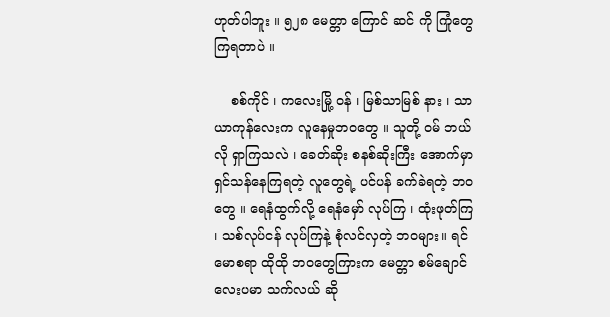ဟုတ်ပါဘူး ။ ၅၂၈ မေတ္တာ ကြောင် ဆင် ကို ကြုံတွေကြရတာပဲ ။

    စစ်ကိုင် ၊ ကလေးမြို့ ဝန် ၊ မြစ်သာမြစ် နား ၊ သာယာကုန်လေးက လူနေမှုဘဝတွေ ။ သူတို့ ဝမ် ဘယ်လို ရှာကြသလဲ ၊ ခေတ်ဆိုး စနစ်ဆိုးကြီး အောက်မှာ ရှင်သန်နေကြရတဲ့ လူတွေရဲ့ ပင်ပန် ခက်ခဲရတဲ့ ဘဝတွေ ။ ရေနံထွက်လို့ ရေနံမှော် လုပ်ကြ ၊ ထုံးဖုတ်ကြ ၊ သစ်လုပ်ငန် လုပ်ကြနဲ့ စုံလင်လှတဲ့ ဘဝများ။ ရင်မောစရာ ထိုထို ဘဝတွေကြားက မေတ္တာ စမ်ချောင်လေးပမာ သက်လယ် ဆို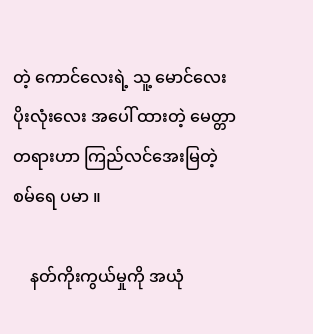တဲ့ ကောင်လေးရဲ့ သူ့ မောင်လေး ပိုးလုံးလေး အပေါ် ထားတဲ့ မေတ္တာတရားဟာ ကြည်လင်အေးမြတဲ့ စမ်ရေ ပမာ ။

    နတ်ကိုးကွယ်မှုကို အယုံ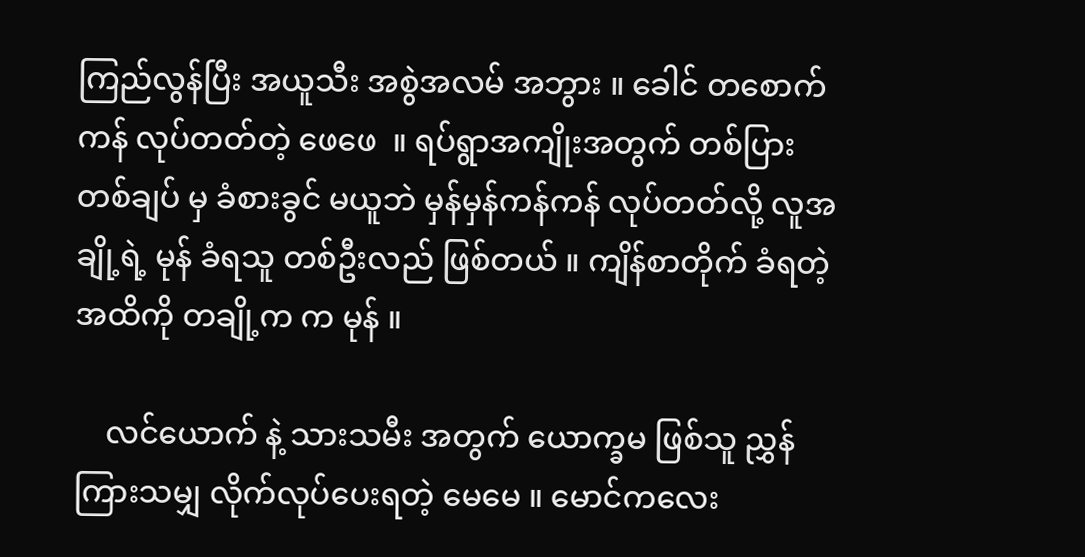ကြည်လွန်ပြီး အယူသီး အစွဲအလမ် အဘွား ။ ခေါင် တစောက်ကန် လုပ်တတ်တဲ့ ဖေဖေ  ။ ရပ်ရွာအကျိုးအတွက် တစ်ပြားတစ်ချပ် မှ ခံစားခွင် မယူဘဲ မှန်မှန်ကန်ကန် လုပ်တတ်လို့ လူအချို့ရဲ့ မုန် ခံရသူ တစ်ဦးလည် ဖြစ်တယ် ။ ကျိန်စာတိုက် ခံရတဲ့ အထိကို တချို့က က မုန် ။

    လင်ယောက် နဲ့ သားသမီး အတွက် ယောက္ခမ ဖြစ်သူ ညွှန်ကြားသမျှ လိုက်လုပ်ပေးရတဲ့ မေမေ ။ မောင်ကလေး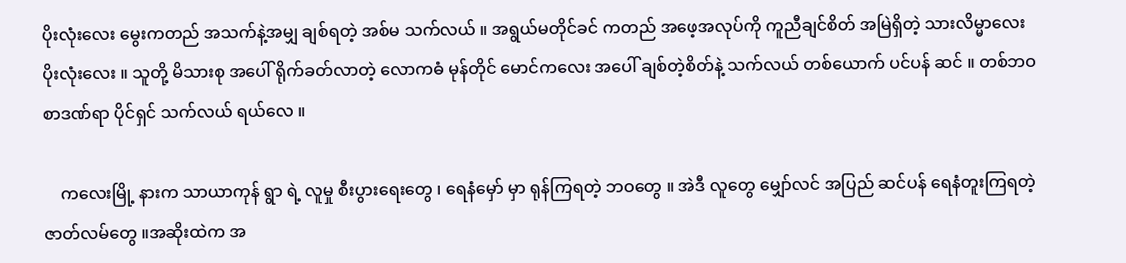ပိုးလုံးလေး မွေးကတည် အသက်နဲ့အမျှ ချစ်ရတဲ့ အစ်မ သက်လယ် ။ အရွယ်မတိုင်ခင် ကတည် အဖေ့အလုပ်ကို ကူညီချင်စိတ် အမြဲရှိတဲ့ သားလိမ္မာလေး ပိုးလုံးလေး ။ သူတို့ မိသားစု အပေါ် ရိုက်ခတ်လာတဲ့ လောကဓံ မုန်တိုင် မောင်ကလေး အပေါ် ချစ်တဲ့စိတ်နဲ့ သက်လယ် တစ်ယောက် ပင်ပန် ဆင် ။ တစ်ဘဝစာဒဏ်ရာ ပိုင်ရှင် သက်လယ် ရယ်လေ ။

    ကလေးမြို့ နားက သာယာကုန် ရွာ ရဲ့ လူမှု စီးပွားရေးတွေ ၊ ရေနံမှော် မှာ ရုန်ကြရတဲ့ ဘဝတွေ ။ အဲဒီ လူတွေ မျှော်လင် အပြည် ဆင်ပန် ရေနံတူးကြရတဲ့ ဇာတ်လမ်တွေ ။အဆိုးထဲက အ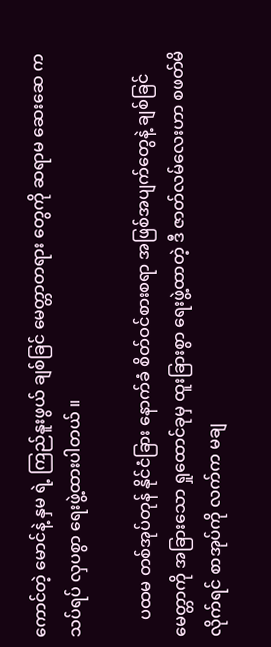ကောင်တဲ့ မောင်နဲ့ နှမ ရဲ့ ကြည်နူးဖွယ် ချစ်ခြင် မေတ္တာတရား တွေကို ဆရာမ ဆေးဆေ က သပ်ရပ် လှပစွာ ရေးဖွဲ့ထားပါတယ် ။

    ပထမ တစ်အုပ်တုန် နိုင်ငံခြား နောက်ခံ စိတ်ဝင်စားစရာ အဖြစ်အပျက်တွေနဲ့ ချစ်ခြင်မေတ္တာကို အခြားသော ရှုထောင်ခုမှ ထူးခြားစွာ ရေးဖွဲ့ထာတဲ့ ဒီ ဇာတ်လမ်လေးဟာ စဖတ်မိလိုက်ရင် စာအုပ်ကို လက်က မချ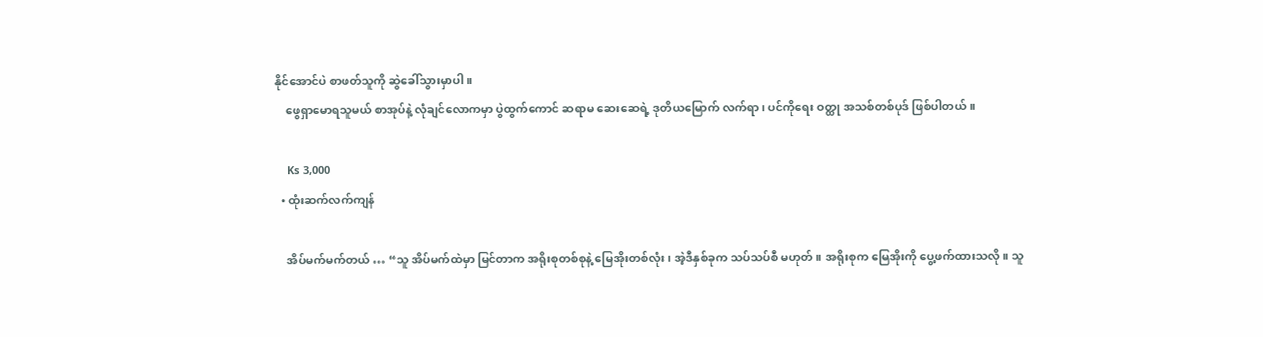နိုင်အောင်ပဲ စာဖတ်သူကို ဆွဲခေါ်သွားမှာပါ ။
    ဖွေရှာမောရသူမယ် စာအုပ်နဲ့ လုံချင်လောကမှာ ပွဲထွက်ကောင် ဆရာမ ဆေးဆေရဲ့ ဒုတိယမြောက် လက်ရာ ၊ ပင်ကိုရေး ဝတ္ထု အသစ်တစ်ပုဒ် ဖြစ်ပါတယ် ။

    Ks 3,000
  • ထုံးဆက်လက်ကျန်

    အိပ်မက်မက်တယ် … “သူ အိပ်မက်ထဲမှာ မြင်တာက အရိုးစုတစ်စုနဲ့ မြေအိုးတစ်လုံး၊ အဲ့ဒီနှစ်ခုက သပ်သပ်စီ မဟုတ်။ အရိုးစုက မြေအိုးကို ပွေ့ဖက်ထားသလို။ သူ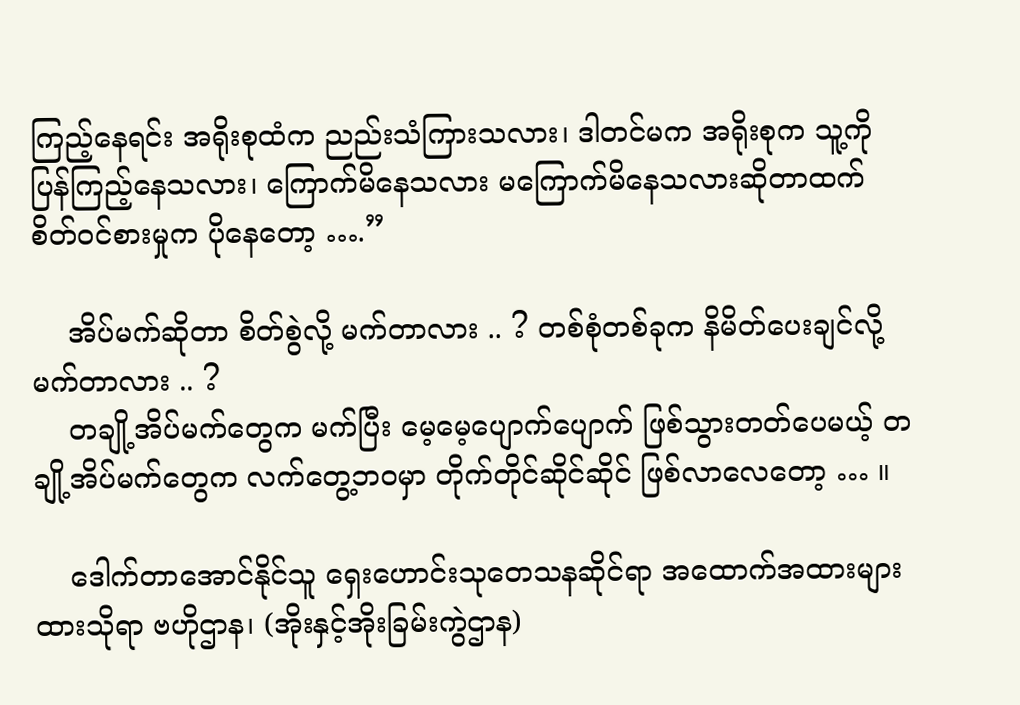ကြည့်နေရင်း အရိုးစုထံက ညည်းသံကြားသလား၊ ဒါတင်မက အရိုးစုက သူ့ကို ပြန်ကြည့်နေသလား၊ ကြောက်မိနေသလား မကြောက်မိနေသလားဆိုတာထက် စိတ်ဝင်စားမှုက ပိုနေတော့ ….”

    အိပ်မက်ဆိုတာ စိတ်စွဲလို့ မက်တာလား .. ? တစ်စုံတစ်ခုက နိမိတ်ပေးချင်လို့ မက်တာလား .. ?
    တချို့အိပ်မက်တွေက မက်ပြီး မေ့မေ့ပျောက်ပျောက် ဖြစ်သွားတတ်ပေမယ့် တချို့အိပ်မက်တွေက လက်တွေ့ဘဝမှာ တိုက်တိုင်ဆိုင်ဆိုင် ဖြစ်လာလေတော့ … ။

    ဒေါက်တာအောင်နိုင်သူ ရှေးဟောင်းသုတေသနဆိုင်ရာ အထောက်အထားများ ထားသိုရာ ဗဟိုဌာန၊ (အိုးနှင့်အိုးခြမ်းကွဲဌာန)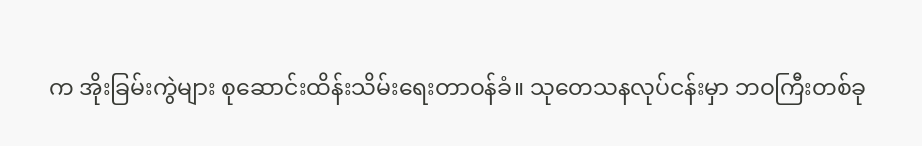က အိုးခြမ်းကွဲများ စုဆောင်းထိန်းသိမ်းရေးတာဝန်ခံ။ သုတေသနလုပ်ငန်းမှာ ဘဝကြီးတစ်ခု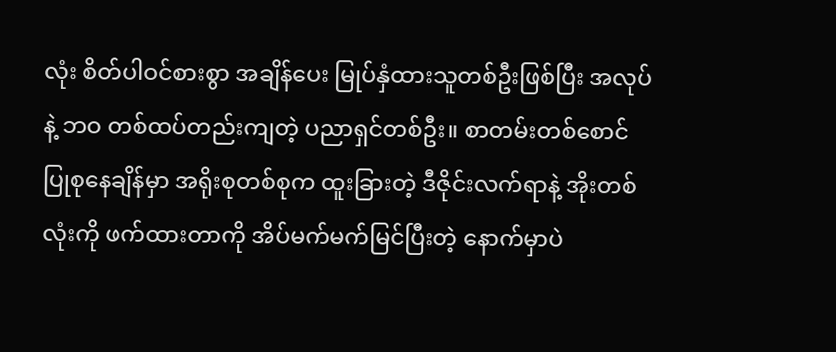လုံး စိတ်ပါဝင်စားစွာ အချိန်ပေး မြုပ်နှံထားသူတစ်ဦးဖြစ်ပြီး အလုပ်နဲ့ ဘဝ တစ်ထပ်တည်းကျတဲ့ ပညာရှင်တစ်ဦး။ စာတမ်းတစ်စောင် ပြုစုနေချိန်မှာ အရိုးစုတစ်စုက ထူးခြားတဲ့ ဒီဇိုင်းလက်ရာနဲ့ အိုးတစ်လုံးကို ဖက်ထားတာကို အိပ်မက်မက်မြင်ပြီးတဲ့ နောက်မှာပဲ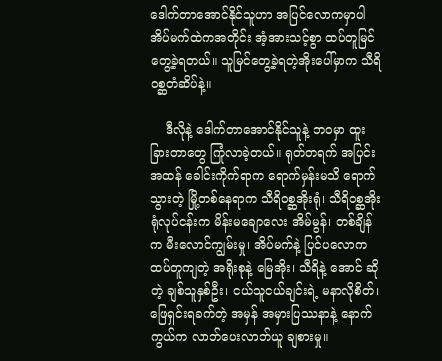ဒေါက်တာအောင်နိုင်သူဟာ အပြင်လောကမှာပါ အိပ်မက်ထဲကအတိုင်း အံ့အားသင့်စွာ ထပ်တူမြင်တွေ့ခဲ့ရတယ်။ သူမြင်တွေ့ခဲ့ရတဲ့အိုးပေါ်မှာက သီရိဝစ္ဆတံဆိပ်နဲ့။

    ဒီလိုနဲ့ ဒေါက်တာအောင်နိုင်သူနဲ့ ဘဝမှာ ထူးခြားတာတွေ ကြုံလာခဲ့တယ်။ ရုတ်တရက် အပြင်းအထန် ခေါင်းကိုက်ရာက ရောက်မှန်းမသိ ရောက်သွားတဲ့ မြို့တစ်နေရာက သီရိဝစ္ဆအိုးရုံ၊ သီရိဝစ္ဆအိုးရုံလုပ်ငန်းက မိန်းမချောလေး အိမ်မွန်၊ တစ်ချိန်က မီးလောင်ကျွမ်းမှု၊ အိပ်မက်နဲ့ ပြင်ပလောက ထပ်တူကျတဲ့ အရိုးစုနဲ့ မြေအိုး၊ သီရိနဲ့ အောင် ဆိုတဲ့ ချစ်သူနှစ်ဦး၊ ငယ်သူငယ်ချင်းရဲ့ မနာလိုစိတ်၊ ဖြေရှင်းရခက်တဲ့ အမှန် အမှားပြဿနာနဲ့ နောက်ကွယ်က လာဘ်ပေးလာဘ်ယူ ချစားမှု။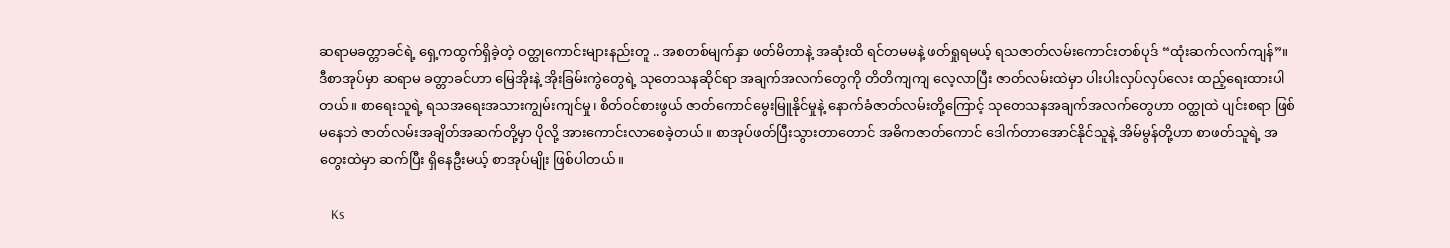ဆရာမခတ္တာခင်ရဲ့ ရှေ့ကထွက်ရှိခဲ့တဲ့ ဝတ္ထုကောင်းများနည်းတူ .. အစတစ်မျက်နှာ ဖတ်မိတာနဲ့ အဆုံးထိ ရင်တမမနဲ့ ဖတ်ရှုရမယ့် ရသဇာတ်လမ်းကောင်းတစ်ပုဒ် “ထုံးဆက်လက်ကျန်”။ ဒီစာအုပ်မှာ ဆရာမ ခတ္တာခင်ဟာ မြေအိုးနဲ့ အိုးခြမ်းကွဲတွေရဲ့ သုတေသနဆိုင်ရာ အချက်အလက်တွေကို တိတိကျကျ လေ့လာပြီး ဇာတ်လမ်းထဲမှာ ပါးပါးလှပ်လှပ်လေး ထည့်ရေးထားပါတယ်။ စာရေးသူရဲ့ ရသအရေးအသားကျွမ်းကျင်မှု၊ စိတ်ဝင်စားဖွယ် ဇာတ်ကောင်မွေးမြူနိုင်မှုနဲ့ နောက်ခံဇာတ်လမ်းတို့ကြောင့် သုတေသနအချက်အလက်တွေဟာ ဝတ္ထုထဲ ပျင်းစရာ ဖြစ်မနေဘဲ ဇာတ်လမ်းအချိတ်အဆက်တို့မှာ ပိုလို့ အားကောင်းလာစေခဲ့တယ်။ စာအုပ်ဖတ်ပြီးသွားတာတောင် အဓိကဇာတ်ကောင် ဒေါက်တာအောင်နိုင်သူနဲ့ အိမ်မွန်တို့ဟာ စာဖတ်သူရဲ့ အတွေးထဲမှာ ဆက်ပြီး ရှိနေဦးမယ့် စာအုပ်မျိုး ဖြစ်ပါတယ်။

    Ks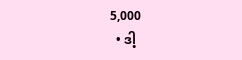5,000
  • ဒါ့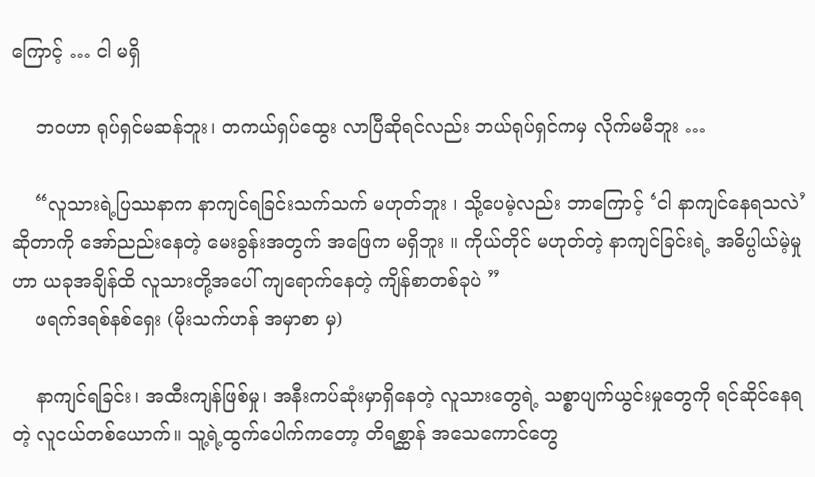ကြောင့် … ငါ မရှိ

    ဘဝဟာ ရုပ်ရှင်မဆန်ဘူး၊ တကယ်ရှပ်ထွေး လာပြီဆိုရင်လည်း ဘယ်ရုပ်ရှင်ကမှ လိုက်မမီဘူး …

    “လူသားရဲ့ပြဿနာက နာကျင်ရခြင်းသက်သက် မဟုတ်ဘူး ၊ သို့ပေမဲ့လည်း ဘာကြောင့် ‘ငါ နာကျင်နေရသလဲ’ ဆိုတာကို အော်ညည်းနေတဲ့ မေးခွန်းအတွက် အဖြေက မရှိဘူး ။ ကိုယ်တိုင် မဟုတ်တဲ့ နာကျင်ခြင်းရဲ့ အဓိပ္ပါယ်မဲ့မှုဟာ ယခုအချိန်ထိ လူသားတို့အပေါ် ကျရောက်နေတဲ့ ကျိန်စာတစ်ခုပဲ ”
    ဖရက်ဒရစ်နစ်ရှေး (မိုးသက်ဟန် အမှာစာ မှ)

    နာကျင်ရခြင်း၊ အထီးကျန်ဖြစ်မှု၊ အနီးကပ်ဆုံးမှာရှိနေတဲ့ လူသားတွေရဲ့ သစ္စာပျက်ယွင်းမှုတွေကို ရင်ဆိုင်နေရတဲ့ လူငယ်တစ်ယောက်။ သူ့ရဲ့ထွက်ပေါက်ကတော့ တိရစ္ဆာန် အသေကောင်တွေ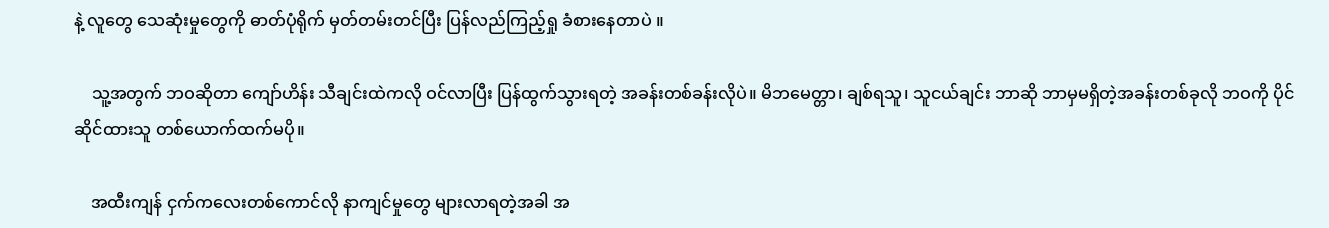နဲ့ လူတွေ သေဆုံးမှုတွေကို ဓာတ်ပုံရိုက် မှတ်တမ်းတင်ပြီး ပြန်လည်ကြည့်ရှု ခံစားနေတာပဲ ။

    သူ့အတွက် ဘဝဆိုတာ ကျော်ဟိန်း သီချင်းထဲကလို ဝင်လာပြီး ပြန်ထွက်သွားရတဲ့ အခန်းတစ်ခန်းလိုပဲ။ မိဘမေတ္တာ၊ ချစ်ရသူ၊ သူငယ်ချင်း ဘာဆို ဘာမှမရှိတဲ့အခန်းတစ်ခုလို ဘဝကို ပိုင်ဆိုင်ထားသူ တစ်ယောက်ထက်မပို။

    အထီးကျန် ငှက်ကလေးတစ်ကောင်လို နာကျင်မှုတွေ များလာရတဲ့အခါ အ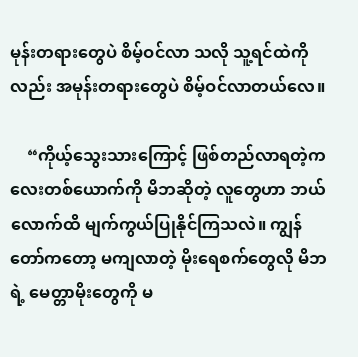မုန်းတရားတွေပဲ စိမ့်ဝင်လာ သလို သူ့ရင်ထဲကိုလည်း အမုန်းတရားတွေပဲ စိမ့်ဝင်လာတယ်လေ။

    “ကိုယ့်သွေးသားကြောင့် ဖြစ်တည်လာရတဲ့ကလေးတစ်ယောက်ကို မိဘဆိုတဲ့ လူတွေဟာ ဘယ်လောက်ထိ မျက်ကွယ်ပြုနိုင်ကြသလဲ။ ကျွန်တော်ကတော့ မကျလာတဲ့ မိုးရေစက်တွေလို မိဘရဲ့ မေတ္တာမိုးတွေကို မ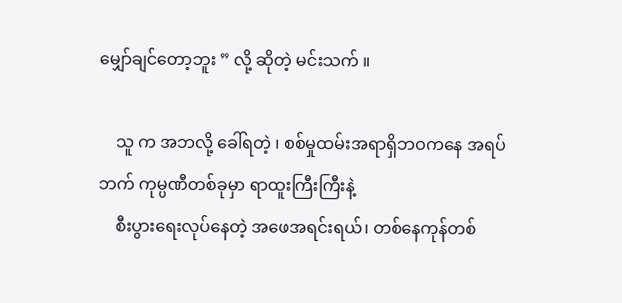မျှော်ချင်တော့ဘူး ” လို့ ဆိုတဲ့ မင်းသက် ။

    သူ က အဘလို့ ခေါ်ရတဲ့ ၊ စစ်မှုထမ်းအရာရှိဘဝကနေ အရပ်ဘက် ကုမ္ပဏီတစ်ခုမှာ ရာထူးကြီးကြီးနဲ့
    စီးပွားရေးလုပ်နေတဲ့ အဖေအရင်းရယ်၊ တစ်နေကုန်တစ်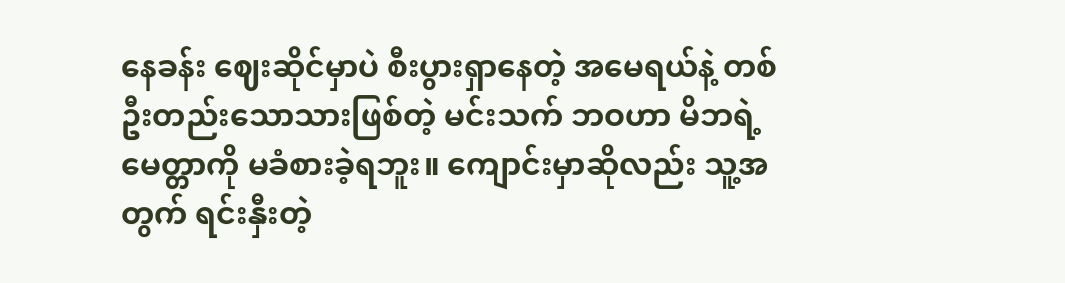နေခန်း ဈေးဆိုင်မှာပဲ စီးပွားရှာနေတဲ့ အမေရယ်နဲ့ တစ်ဦးတည်းသောသားဖြစ်တဲ့ မင်းသက် ဘဝဟာ မိဘရဲ့မေတ္တာကို မခံစားခဲ့ရဘူး။ ကျောင်းမှာဆိုလည်း သူ့အတွက် ရင်းနှီးတဲ့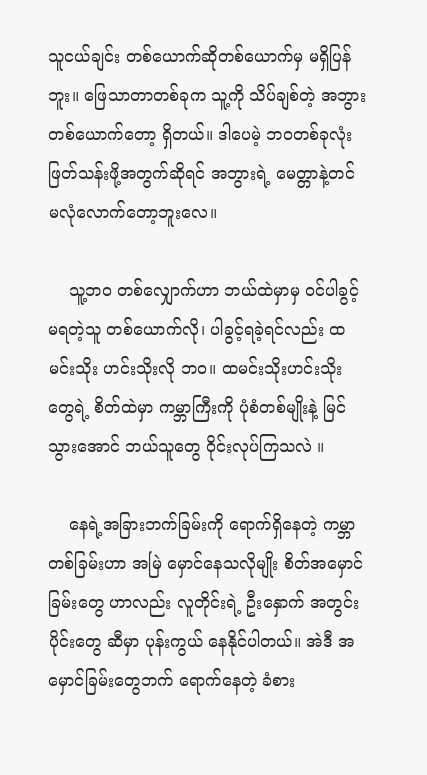သူငယ်ချင်း တစ်ယောက်ဆိုတစ်ယောက်မှ မရှိပြန်ဘူး။ ‌ဖြေသာတာတစ်ခုက သူ့ကို သိပ်ချစ်တဲ့ အဘွားတစ်ယောက်တော့ ရှိတယ်။ ဒါပေမဲ့ ဘဝတစ်ခုလုံး ဖြတ်သန်းဖို့အတွက်ဆိုရင် အဘွားရဲ့ မေတ္တာနဲ့တင် မလုံလောက်တော့ဘူးလေ။

    သူ့ဘဝ တစ်လျှောက်ဟာ ဘယ်ထဲမှာမှ ဝင်ပါခွင့်မရတဲ့သူ တစ်ယောက်လို၊ ပါခွင့်ရခဲ့ရင်လည်း ထမင်းသိုး ဟင်းသိုးလို ဘဝ။ ထမင်းသိုးဟင်းသိုးတွေရဲ့ စိတ်ထဲမှာ ကမ္ဘာကြီးကို ပုံစံတစ်မျိုးနဲ့ မြင်သွားအောင် ဘယ်သူတွေ ဝိုင်းလုပ်ကြသလဲ ။

    နေရဲ့အခြားဘက်ခြမ်းကို ရောက်ရှိနေတဲ့ ကမ္ဘာတစ်ခြမ်းဟာ အမြဲ မှောင်နေသလိုမျိုး စိတ်အမှောင်ခြမ်းတွေ ဟာလည်း လူတိုင်းရဲ့ ဦးနှောက် အတွင်းပိုင်းတွေ ဆီမှာ ပုန်းကွယ် နေနိုင်ပါတယ်။ အဲဒီ အမှောင်ခြမ်းတွေဘက် ရောက်နေတဲ့ ခံစား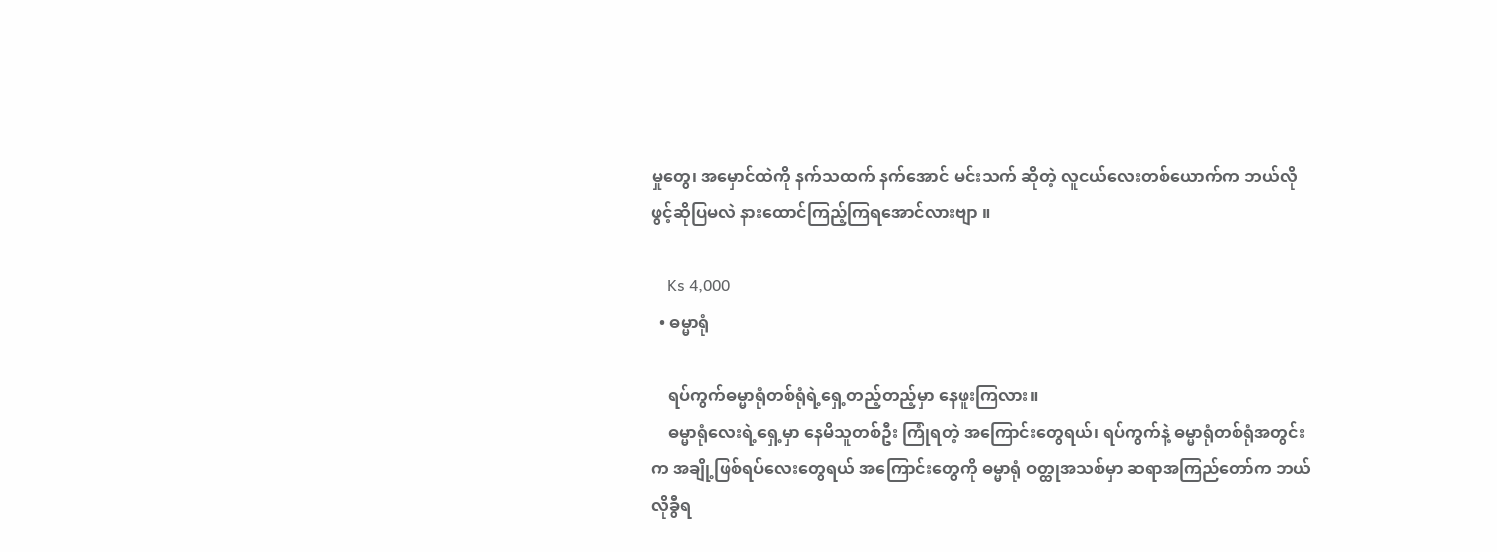မှုတွေ၊ အမှောင်ထဲကို နက်သထက် နက်အောင် မင်းသက် ဆိုတဲ့ လူငယ်လေးတစ်ယောက်က ဘယ်လို ဖွင့်ဆိုပြမလဲ နားထောင်ကြည့်ကြရအောင်လားဗျာ ။

    Ks 4,000
  • ဓမ္မာရုံ

    ရပ်ကွက်ဓမ္မာရုံတစ်ရုံရဲ့ရှေ့တည့်တည့်မှာ နေဖူးကြလား။
    ဓမ္မာရုံလေးရဲ့ရှေ့မှာ နေမိသူတစ်ဦး ကြုံရတဲ့ အကြောင်းတွေရယ်၊ ရပ်ကွက်နဲ့ ဓမ္မာရုံတစ်ရုံအတွင်းက အချို့ဖြစ်ရပ်လေးတွေရယ် အကြောင်းတွေကို ဓမ္မာရုံ ဝတ္ထုအသစ်မှာ ဆရာအကြည်တော်က ဘယ်လိုခွီရ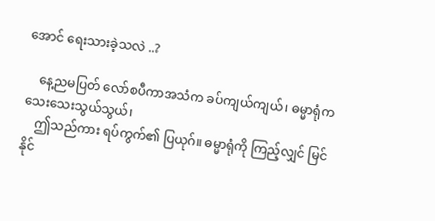အောင် ရေးသားခဲ့သလဲ ..?

    နေ့ညမပြတ် လော်စပီကာအသံက ခပ်ကျယ်ကျယ်၊ ဓမ္မာရုံက သေးသေးသွယ်သွယ်၊
    ဤသည်ကား ရပ်ကွက်၏ ပြယုဂ်။ ဓမ္မာရုံကို ကြည့်လျှင် မြင်နိုင်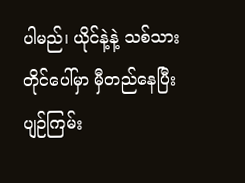ပါမည်၊ ယိုင်နဲ့နဲ့ သစ်သားတိုင်ပေါ်မှာ မှီတည်နေပြီး ပျဉ်ကြမ်း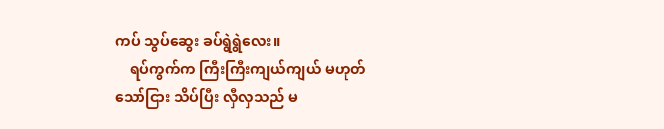ကပ် သွပ်ဆွေး ခပ်ရွဲရွဲလေး။
    ရပ်ကွက်က ကြီးကြီးကျယ်ကျယ် မဟုတ်သော်ငြား သိပ်ပြီး လှီလှသည် မ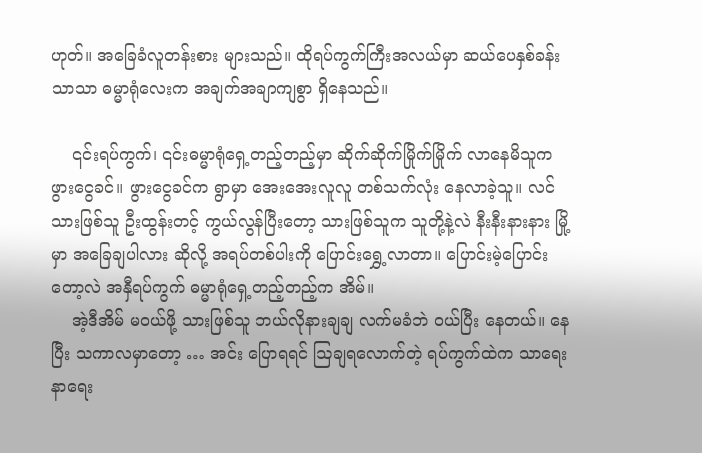ဟုတ်။ အခြေခံလူတန်းစား များသည်။ ထိုရပ်ကွက်ကြီးအလယ်မှာ ဆယ်ပေနှစ်ခန်းသာသာ ဓမ္မာရုံလေးက အချက်အချာကျစွာ ရှိနေသည်။

    ၎င်းရပ်ကွက်၊ ၎င်းဓမ္မာရုံရှေ့တည့်တည့်မှာ ဆိုက်ဆိုက်မြိုက်မြိုက် လာနေမိသူက ဖွားငွေခင်။ ဖွားငွေခင်က ရွာမှာ အေးအေးလူလူ တစ်သက်လုံး နေလာခဲ့သူ။ လင်သားဖြစ်သူ ဦးထွန်းတင့် ကွယ်လွန်ပြီးတော့ သားဖြစ်သူက သူတို့နဲ့လဲ နီးနီးနားနား မြို့မှာ အခြေချပါလား ဆိုလို့ အရပ်တစ်ပါးကို ပြောင်းရွှေ့လာတာ။ ပြောင်းမဲ့ပြောင်းတော့လဲ အနှီရပ်ကွက် ဓမ္မာရုံရှေ့တည့်တည့်က အိမ်။
    အဲ့ဒီအိမ် မဝယ်ဖို့ သားဖြစ်သူ ဘယ်လိုနားချချ လက်မခံဘဲ ဝယ်ပြီး နေတယ်။ နေပြီး သကာလမှာတော့ … အင်း ပြောရရင် ဩချရလောက်တဲ့ ရပ်ကွက်ထဲက သာရေးနာရေး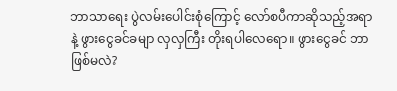ဘာသာရေး ပွဲလမ်းပေါင်းစုံကြောင့် လော်စပီကာဆိုသည့်အရာနဲ့ ဖွားငွေခင်ခမျာ လှလှကြီး တိုးရပါလေရော။ ဖွားငွေခင် ဘာဖြစ်မလဲ?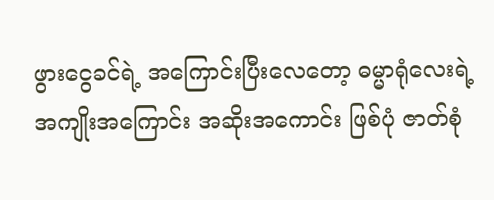ဖွားငွေခင်ရဲ့ အကြောင်းပြီးလေတော့ ဓမ္မာရုံလေးရဲ့ အကျိုးအကြောင်း အဆိုးအကောင်း ဖြစ်ပုံ ဇာတ်စုံ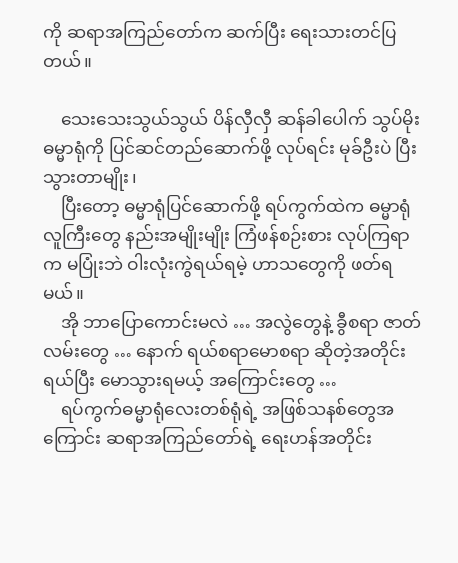ကို ဆရာအကြည်တော်က ဆက်ပြီး ရေးသားတင်ပြတယ်။

    သေးသေးသွယ်သွယ် ပိန်လှီလှီ ဆန်ခါပေါက် သွပ်မိုး ဓမ္မာရုံကို ပြင်ဆင်တည်ဆောက်ဖို့ လုပ်ရင်း မုခ်ဦးပဲ ပြီးသွားတာမျိုး၊
    ပြီးတော့ ဓမ္မာရုံပြင်ဆောက်ဖို့ ရပ်ကွက်ထဲက ဓမ္မာရုံလူကြီးတွေ နည်းအမျိုးမျိုး ကြံဖန်စဉ်းစား လုပ်ကြရာက မပြုံးဘဲ ဝါးလုံးကွဲရယ်ရမဲ့ ဟာသတွေကို ဖတ်ရမယ်။
    အို ဘာပြောကောင်းမလဲ … အလွဲတွေနဲ့ ခွီစရာ ဇာတ်လမ်းတွေ … နောက် ရယ်စရာမောစရာ ဆိုတဲ့အတိုင်း ရယ်ပြီး မောသွားရမယ့် အကြောင်းတွေ …
    ရပ်ကွက်ဓမ္မာရုံလေးတစ်ရုံရဲ့ အဖြစ်သနစ်တွေအကြောင်း ဆရာအကြည်တော်ရဲ့ ရေးဟန်အတိုင်း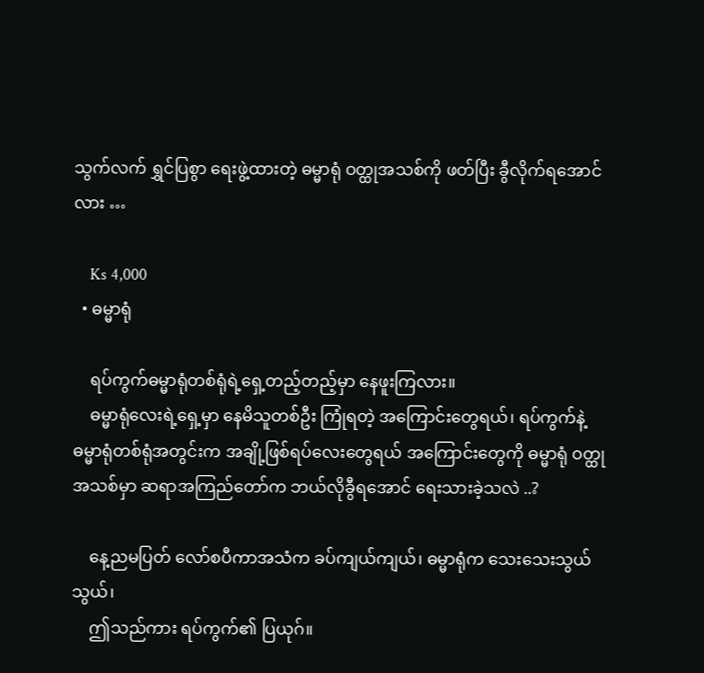သွက်လက် ရွှင်ပြစွာ ရေးဖွဲ့ထားတဲ့ ဓမ္မာရုံ ဝတ္ထုအသစ်ကို ဖတ်ပြီး ခွီလိုက်ရအောင်လား …

    Ks 4,000
  • ဓမ္မာရုံ

    ရပ်ကွက်ဓမ္မာရုံတစ်ရုံရဲ့ရှေ့တည့်တည့်မှာ နေဖူးကြလား။
    ဓမ္မာရုံလေးရဲ့ရှေ့မှာ နေမိသူတစ်ဦး ကြုံရတဲ့ အကြောင်းတွေရယ်၊ ရပ်ကွက်နဲ့ ဓမ္မာရုံတစ်ရုံအတွင်းက အချို့ဖြစ်ရပ်လေးတွေရယ် အကြောင်းတွေကို ဓမ္မာရုံ ဝတ္ထုအသစ်မှာ ဆရာအကြည်တော်က ဘယ်လိုခွီရအောင် ရေးသားခဲ့သလဲ ..?

    နေ့ညမပြတ် လော်စပီကာအသံက ခပ်ကျယ်ကျယ်၊ ဓမ္မာရုံက သေးသေးသွယ်သွယ်၊
    ဤသည်ကား ရပ်ကွက်၏ ပြယုဂ်။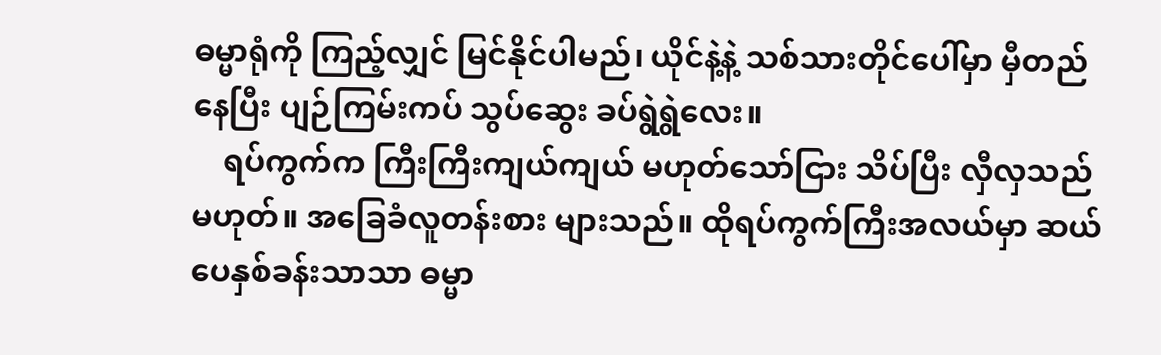ဓမ္မာရုံကို ကြည့်လျှင် မြင်နိုင်ပါမည်၊ ယိုင်နဲ့နဲ့ သစ်သားတိုင်ပေါ်မှာ မှီတည်နေပြီး ပျဉ်ကြမ်းကပ် သွပ်ဆွေး ခပ်ရွဲရွဲလေး။
    ရပ်ကွက်က ကြီးကြီးကျယ်ကျယ် မဟုတ်သော်ငြား သိပ်ပြီး လှီလှသည် မဟုတ်။ အခြေခံလူတန်းစား များသည်။ ထိုရပ်ကွက်ကြီးအလယ်မှာ ဆယ်ပေနှစ်ခန်းသာသာ ဓမ္မာ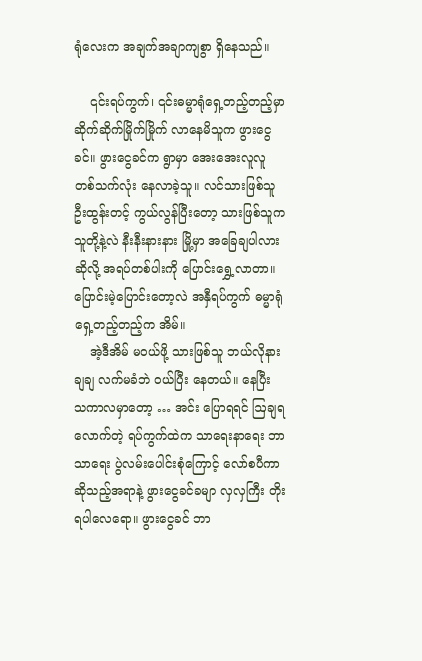ရုံလေးက အချက်အချာကျစွာ ရှိနေသည်။

    ၎င်းရပ်ကွက်၊ ၎င်းဓမ္မာရုံရှေ့တည့်တည့်မှာ ဆိုက်ဆိုက်မြိုက်မြိုက် လာနေမိသူက ဖွားငွေခင်။ ဖွားငွေခင်က ရွာမှာ အေးအေးလူလူ တစ်သက်လုံး နေလာခဲ့သူ။ လင်သားဖြစ်သူ ဦးထွန်းတင့် ကွယ်လွန်ပြီးတော့ သားဖြစ်သူက သူတို့နဲ့လဲ နီးနီးနားနား မြို့မှာ အခြေချပါလား ဆိုလို့ အရပ်တစ်ပါးကို ပြောင်းရွှေ့လာတာ။ ပြောင်းမဲ့ပြောင်းတော့လဲ အနှီရပ်ကွက် ဓမ္မာရုံရှေ့တည့်တည့်က အိမ်။
    အဲ့ဒီအိမ် မဝယ်ဖို့ သားဖြစ်သူ ဘယ်လိုနားချချ လက်မခံဘဲ ဝယ်ပြီး နေတယ်။ နေပြီး သကာလမှာတော့ … အင်း ပြောရရင် ဩချရလောက်တဲ့ ရပ်ကွက်ထဲက သာရေးနာရေး ဘာသာရေး ပွဲလမ်းပေါင်းစုံကြောင့် လော်စပီကာဆိုသည့်အရာနဲ့ ဖွားငွေခင်ခမျာ လှလှကြီး တိုးရပါလေရော။ ဖွားငွေခင် ဘာ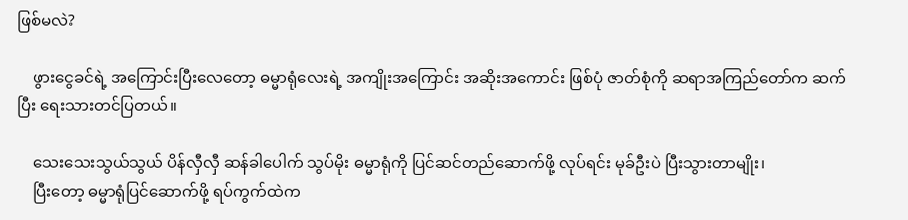ဖြစ်မလဲ?

    ဖွားငွေခင်ရဲ့ အကြောင်းပြီးလေတော့ ဓမ္မာရုံလေးရဲ့ အကျိုးအကြောင်း အဆိုးအကောင်း ဖြစ်ပုံ ဇာတ်စုံကို ဆရာအကြည်တော်က ဆက်ပြီး ရေးသားတင်ပြတယ်။

    သေးသေးသွယ်သွယ် ပိန်လှီလှီ ဆန်ခါပေါက် သွပ်မိုး ဓမ္မာရုံကို ပြင်ဆင်တည်ဆောက်ဖို့ လုပ်ရင်း မုခ်ဦးပဲ ပြီးသွားတာမျိုး၊
    ပြီးတော့ ဓမ္မာရုံပြင်ဆောက်ဖို့ ရပ်ကွက်ထဲက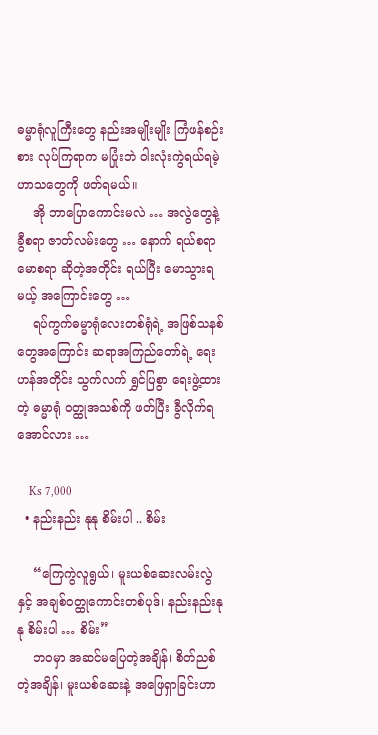ဓမ္မာရုံလူကြီးတွေ နည်းအမျိုးမျိုး ကြံဖန်စဉ်းစား လုပ်ကြရာက မပြုံးဘဲ ဝါးလုံးကွဲရယ်ရမဲ့ ဟာသတွေကို ဖတ်ရမယ်။
    အို ဘာပြောကောင်းမလဲ … အလွဲတွေနဲ့ ခွီစရာ ဇာတ်လမ်းတွေ … နောက် ရယ်စရာမောစရာ ဆိုတဲ့အတိုင်း ရယ်ပြီး မောသွားရမယ့် အကြောင်းတွေ …
    ရပ်ကွက်ဓမ္မာရုံလေးတစ်ရုံရဲ့ အဖြစ်သနစ်တွေအကြောင်း ဆရာအကြည်တော်ရဲ့ ရေးဟန်အတိုင်း သွက်လက် ရွှင်ပြစွာ ရေးဖွဲ့ထားတဲ့ ဓမ္မာရုံ ဝတ္ထုအသစ်ကို ဖတ်ပြီး ခွီလိုက်ရအောင်လား …

    Ks 7,000
  • နည်းနည်း နုနု စိမ်းပါ .. စိမ်း

    “ကြေကွဲလူရွယ်၊ မူးယစ်ဆေးလမ်းလွဲနှင့် အချစ်ဝတ္ထုကောင်းတစ်ပုဒ်၊ နည်းနည်းနုနု စိမ်းပါ … စိမ်း”
    ဘဝမှာ အဆင်မပြေတဲ့အချိန်၊ စိတ်ညစ်တဲ့အချိန်၊ မူးယစ်ဆေးနဲ့ အဖြေရှာခြင်းဟာ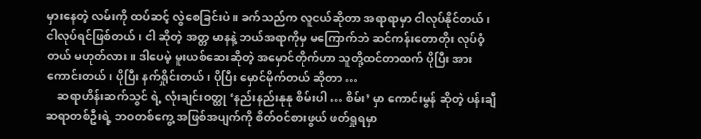မှားနေတဲ့ လမ်းကို ထပ်ဆင့် လွဲစေခြင်းပဲ။ ခက်သည်က လူငယ်ဆိုတာ အရာရာမှာ ငါလုပ်နိုင်တယ်၊ ငါလုပ်ရင်ဖြစ်တယ်၊ ငါ ဆိုတဲ့ အတ္တ မာနနဲ့ ဘယ်အရာကိုမှ မကြောက်ဘဲ ဆင်ကန်းတောတိုး လုပ်ဝံ့တယ် မဟုတ်လား။ ဒါပေမဲ့ မူးယစ်ဆေးဆိုတဲ့ အမှောင်တိုက်ဟာ သူတို့ထင်တာထက် ပိုပြီး အားကောင်းတယ်၊ ပိုပြီး နက်ရှိုင်းတယ်၊ ပိုပြီး မှောင်မိုက်တယ် ဆိုတာ …
    ဆရာဟိန်းဆက်သွင် ရဲ့ လုံးချင်းဝတ္ထု ‘နည်းနည်းနုနု စိမ်းပါ … စိမ်း’ မှာ ကောင်းမွန် ဆိုတဲ့ ပန်းချီဆရာတစ်ဦးရဲ့ ဘဝတစ်ကွေ့ အဖြစ်အပျက်ကို စိတ်ဝင်စားဖွယ် ဖတ်ရှုရမှာ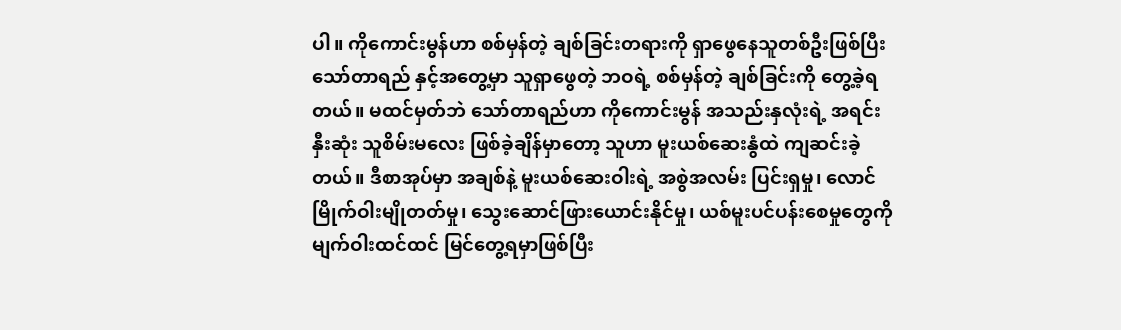ပါ။ ကိုကောင်းမွန်ဟာ စစ်မှန်တဲ့ ချစ်ခြင်းတရားကို ရှာဖွေနေသူတစ်ဦးဖြစ်ပြီး သော်တာရည် နှင့်အတွေ့မှာ သူရှာဖွေတဲ့ ဘဝရဲ့ စစ်မှန်တဲ့ ချစ်ခြင်းကို တွေ့ခဲ့ရတယ်။ မထင်မှတ်ဘဲ သော်တာရည်ဟာ ကိုကောင်းမွန် အသည်းနှလုံးရဲ့ အရင်းနှီးဆုံး သူစိမ်းမလေး ဖြစ်ခဲ့ချိန်မှာတော့ သူဟာ မူးယစ်ဆေးနွံထဲ ကျဆင်းခဲ့တယ်။ ဒီစာအုပ်မှာ အချစ်နဲ့ မူးယစ်ဆေးဝါးရဲ့ အစွဲအလမ်း ပြင်းရှမှု၊ လောင်မြိုက်ဝါးမျိုတတ်မှု၊ သွေးဆောင်ဖြားယောင်းနိုင်မှု၊ ယစ်မူးပင်ပန်းစေမှုတွေကို မျက်ဝါးထင်ထင် မြင်တွေ့ရမှာဖြစ်ပြီး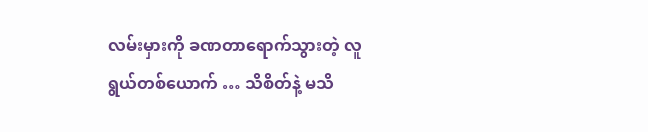လမ်းမှားကို ခဏတာရောက်သွားတဲ့ လူရွယ်တစ်ယောက် … သိစိတ်နဲ့ မသိ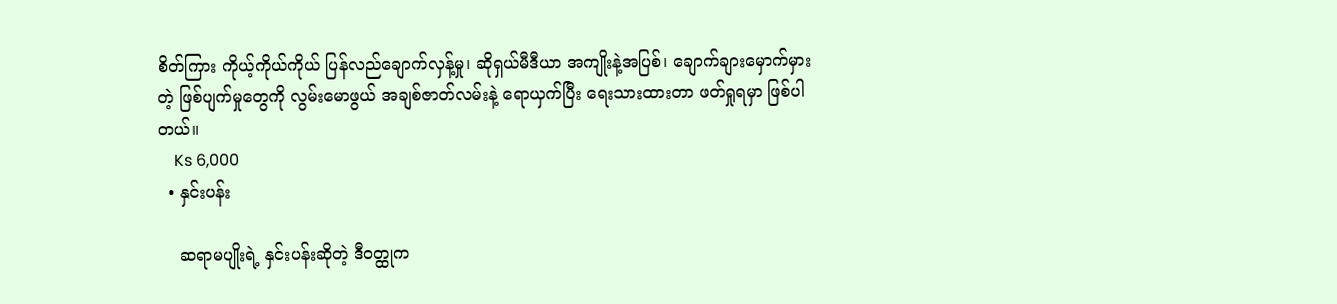စိတ်ကြား ကိုယ့်ကိုယ်ကိုယ် ပြန်လည်ချောက်လှန့်မှု၊ ဆိုရှယ်မီဒီယာ အကျိုးနဲ့အပြစ်၊ ချောက်ချားမှောက်မှားတဲ့ ဖြစ်ပျက်မှုတွေကို လွမ်းမောဖွယ် အချစ်ဇာတ်လမ်းနဲ့ ရောယှက်ပြီး ရေးသားထားတာ ဖတ်ရှုရမှာ ဖြစ်ပါတယ်။
    Ks 6,000
  • နှင်းပန်း

    ဆရာမပျိုးရဲ့ နှင်းပန်းဆိုတဲ့ ဒီဝတ္ထုက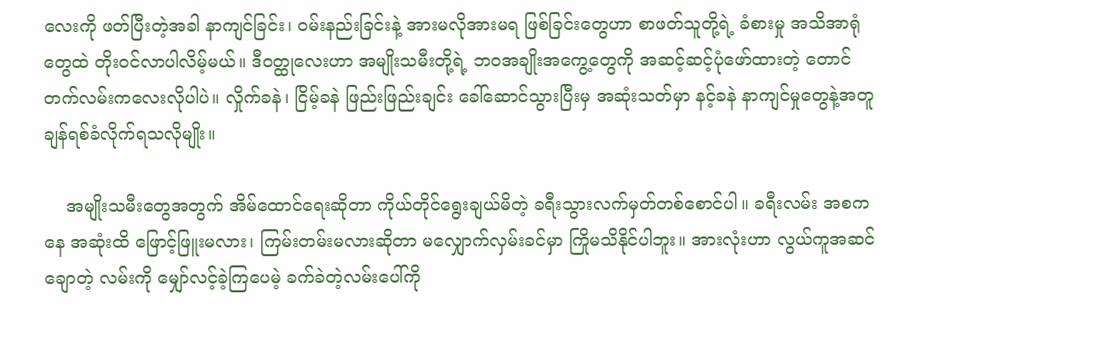လေးကို ဖတ်ပြီးတဲ့အခါ နာကျင်ခြင်း၊ ဝမ်းနည်းခြင်းနဲ့ အားမလိုအားမရ ဖြစ်ခြင်းတွေဟာ စာဖတ်သူတို့ရဲ့ ခံစားမှု အသိအာရုံတွေထဲ တိုးဝင်လာပါလိမ့်မယ်။ ဒီဝတ္ထုလေးဟာ အမျိုးသမီးတို့ရဲ့ ဘဝအချိုးအကွေ့တွေကို အဆင့်ဆင့်ပုံဖော်ထားတဲ့ တောင်တက်လမ်းကလေးလိုပါပဲ။ လှိုက်ခနဲ၊ ငြိမ့်ခနဲ ဖြည်းဖြည်းချင်း ခေါ်ဆောင်သွားပြီးမှ အဆုံးသတ်မှာ နင့်ခနဲ နာကျင်မှုတွေနဲ့အတူ ချန်ရစ်ခံလိုက်ရသလိုမျိုး။

    အမျိုးသမီးတွေအတွက် အိမ်ထောင်ရေးဆိုတာ ကိုယ်တိုင်ရွေးချယ်မိတဲ့ ခရီးသွားလက်မှတ်တစ်စောင်ပါ။ ခရီးလမ်း အစကနေ အဆုံးထိ ဖြောင့်ဖြူးမလား၊ ကြမ်းတမ်းမလားဆိုတာ မလျှောက်လှမ်းခင်မှာ ကြိုမသိနိုင်ပါဘူး။ အားလုံးဟာ လွယ်ကူအဆင်ချောတဲ့ လမ်းကို မျှော်လင့်ခဲ့ကြပေမဲ့ ခက်ခဲတဲ့လမ်းပေါ်ကို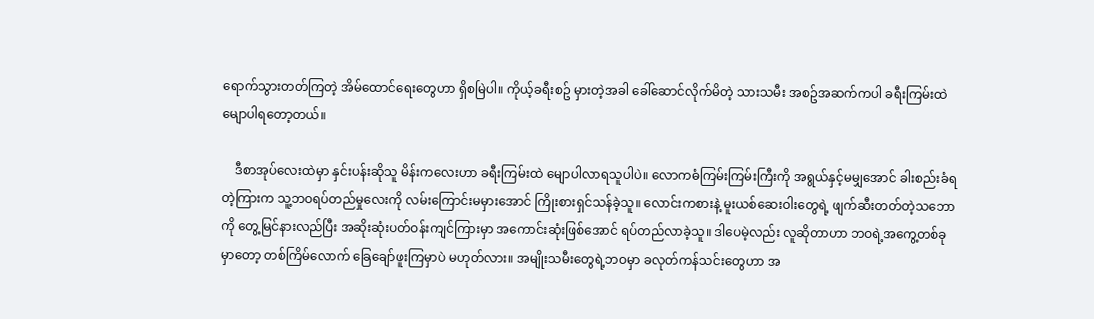ရောက်သွားတတ်ကြတဲ့ အိမ်ထောင်ရေးတွေဟာ ရှိစမြဲပါ။ ကိုယ့်ခရီးစဥ် မှားတဲ့အခါ ခေါ်ဆောင်လိုက်မိတဲ့ သားသမီး အစဥ်အဆက်ကပါ ခရီးကြမ်းထဲ မျောပါရတော့တယ်။

    ဒီစာအုပ်လေးထဲမှာ နှင်းပန်းဆိုသူ မိန်းကလေးဟာ ခရီးကြမ်းထဲ မျောပါလာရသူပါပဲ။ လောကဓံကြမ်းကြမ်းကြီးကို အရွယ်နှင့်မမျှအောင် ခါးစည်းခံရတဲ့ကြားက သူ့ဘဝရပ်တည်မှုလေးကို လမ်းကြောင်းမမှားအောင် ကြိုးစားရှင်သန်ခဲ့သူ။ လောင်းကစားနဲ့ မူးယစ်ဆေးဝါးတွေရဲ့ ဖျက်ဆီးတတ်တဲ့သဘောကို တွေ့မြင်နားလည်ပြီး အဆိုးဆုံးပတ်ဝန်းကျင်ကြားမှာ အကောင်းဆုံးဖြစ်အောင် ရပ်တည်လာခဲ့သူ။ ဒါပေမဲ့လည်း လူဆိုတာဟာ ဘဝရဲ့အကွေ့တစ်ခုမှာတော့ တစ်ကြိမ်လောက် ခြေချော်ဖူးကြမှာပဲ မဟုတ်လား။ အမျိုးသမီးတွေရဲ့ဘဝမှာ ခလုတ်ကန်သင်းတွေဟာ အ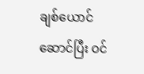ချစ်ယောင်ဆောင်ပြီး ဝင်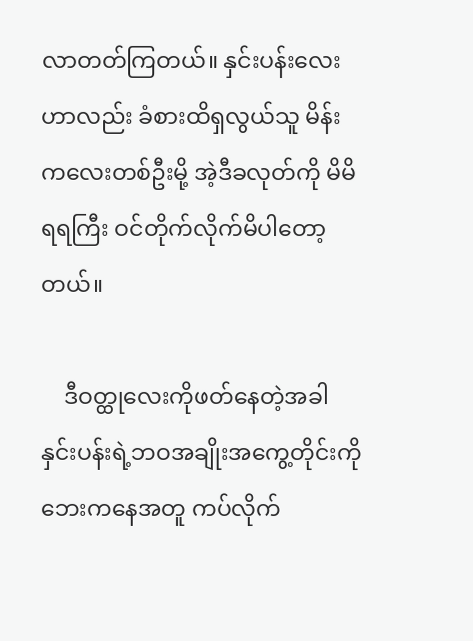လာတတ်ကြတယ်။ နှင်းပန်းလေးဟာလည်း ခံစားထိရှလွယ်သူ မိန်းကလေးတစ်ဦးမို့ အဲ့ဒီခလုတ်ကို မိမိရရကြီး ဝင်တိုက်လိုက်မိပါတော့တယ်။

    ဒီဝတ္ထုလေးကိုဖတ်နေတဲ့အခါ နှင်းပန်းရဲ့ဘဝအချိုးအကွေ့တိုင်းကို ဘေးကနေအတူ ကပ်လိုက်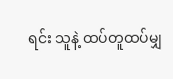ရင်း သူနဲ့ ထပ်တူထပ်မျှ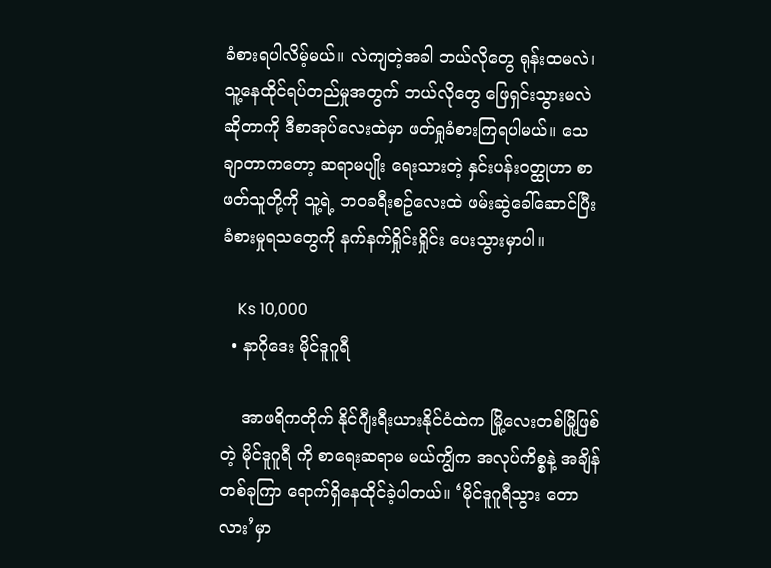ခံစားရပါလိမ့်မယ်။ လဲကျတဲ့အခါ ဘယ်လိုတွေ ရုန်းထမလဲ၊ သူ့နေထိုင်ရပ်တည်မှုအတွက် ဘယ်လိုတွေ ဖြေရှင်းသွားမလဲ ဆိုတာကို ဒီစာအုပ်လေးထဲမှာ ဖတ်ရှုခံစားကြရပါမယ်။ သေချာတာကတော့ ဆရာမပျိုး ရေးသားတဲ့ နှင်းပန်းဝတ္ထုဟာ စာဖတ်သူတို့ကို သူ့ရဲ့ ဘဝခရီးစဥ်လေးထဲ ဖမ်းဆွဲခေါ်ဆောင်ပြီး ခံစားမှုရသတွေကို နက်နက်ရှိုင်းရှိုင်း ပေးသွားမှာပါ။

    Ks 10,000
  • နာဂိုဒေး မိုင်ဒူဂူရီ

    အာဖရိကတိုက် နိုင်ဂျီးရီးယားနိုင်ငံထဲက မြို့လေးတစ်မြို့ဖြစ်တဲ့ မိုင်ဒူဂူရီ ကို စာရေးဆရာမ မယ်ကျွိက အလုပ်ကိစ္စနဲ့ အချိန်တစ်ခုကြာ ရောက်ရှိနေထိုင်ခဲ့ပါတယ်။ ‘မိုင်ဒူဂူရီသွား တောလား’မှာ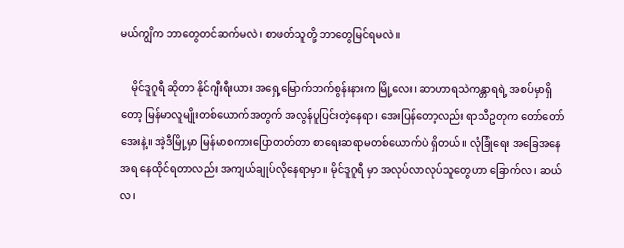မယ်ကျွိက ဘာတွေတင်ဆက်မလဲ၊ စာဖတ်သူတို့ ဘာတွေမြင်ရမလဲ။

    မိုင်ဒူဂူရီ ဆိုတာ နိုင်ဂျီးရီးယား အရှေ့မြောက်ဘက်စွန်းနားက မြို့လေး၊ ဆာဟာရသဲကန္တာရရဲ့ အစပ်မှာရှိတော့ မြန်မာလူမျိုးတစ်ယောက်အတွက် အလွန်ပူပြင်းတဲ့နေရာ၊ အေးပြန်တော့လည်း ရာသီဥတုက တော်တော်အေးနဲ့။ အဲ့ဒီမြို့မှာ မြန်မာစကားပြောတတ်တာ စာရေးဆရာမတစ်ယောက်ပဲ ရှိတယ်။ လုံခြုံရေး အခြေအနေအရ နေထိုင်ရတာလည်း အကျယ်ချုပ်လိုနေရာမှာ။ မိုင်ဒူဂူရီ မှာ အလုပ်လာလုပ်သူတွေဟာ ခြောက်လ၊ ဆယ်လ၊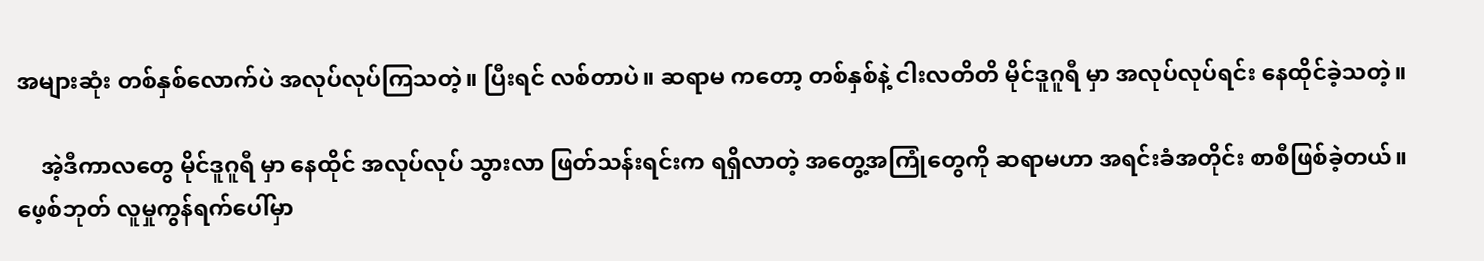အများဆုံး တစ်နှစ်လောက်ပဲ အလုပ်လုပ်ကြသတဲ့။ ပြီးရင် လစ်တာပဲ။ ဆရာမ ကတော့ တစ်နှစ်နဲ့ ငါးလတိတိ မိုင်ဒူဂူရီ မှာ အလုပ်လုပ်ရင်း နေထိုင်ခဲ့သတဲ့။

    အဲ့ဒီကာလတွေ မိုင်ဒူဂူရီ မှာ နေထိုင် အလုပ်လုပ် သွားလာ ဖြတ်သန်းရင်းက ရရှိလာတဲ့ အတွေ့အကြုံတွေကို ဆရာမဟာ အရင်းခံအတိုင်း စာစီဖြစ်ခဲ့တယ်။ ဖေ့စ်ဘုတ် လူမှုကွန်ရက်ပေါ်မှာ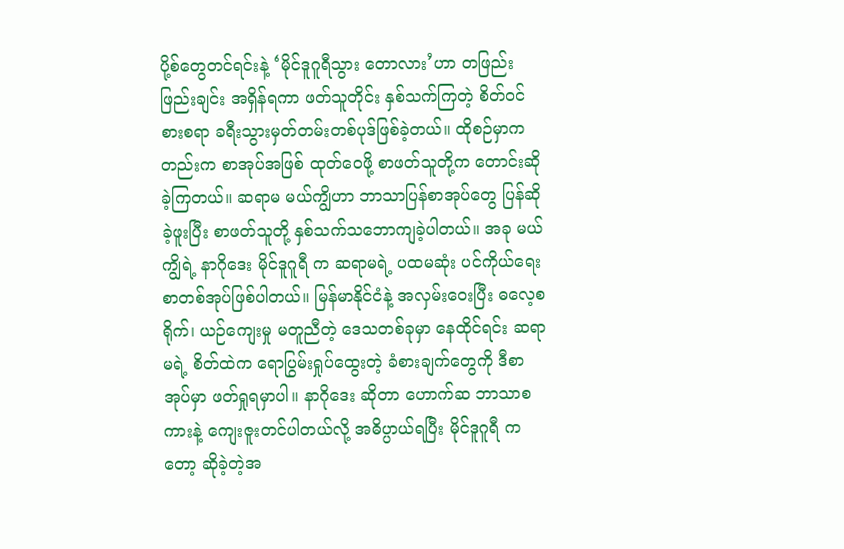ပို့စ်တွေတင်ရင်းနဲ့ ‘မိုင်ဒူဂူရီသွား တောလား’ဟာ တဖြည်းဖြည်းချင်း အရှိန်ရကာ ဖတ်သူတိုင်း နှစ်သက်ကြတဲ့ စိတ်ဝင်စားစရာ ခရီးသွားမှတ်တမ်းတစ်ပုဒ်ဖြစ်ခဲ့တယ်။ ထိုစဉ်မှာကတည်းက စာအုပ်အဖြစ် ထုတ်ဝေဖို့ စာဖတ်သူတို့က တောင်းဆိုခဲ့ကြတယ်။ ဆရာမ မယ်ကျွိဟာ ဘာသာပြန်စာအုပ်တွေ ပြန်ဆိုခဲ့ဖူးပြီး စာဖတ်သူတို့ နှစ်သက်သဘောကျခဲ့ပါတယ်။ အခု မယ်ကျွိရဲ့ နာဂိုဒေး မိုင်ဒူဂူရီ က ဆရာမရဲ့ ပထမဆုံး ပင်ကိုယ်ရေးစာတစ်အုပ်ဖြစ်ပါတယ်။ မြန်မာနိုင်ငံနဲ့ အလှမ်းဝေးပြီး ဓလေ့စရိုက်၊ ယဉ်ကျေးမှု မတူညီတဲ့ ဒေသတစ်ခုမှာ နေထိုင်ရင်း ဆရာမရဲ့ စိတ်ထဲက ရောပြွမ်းရှုပ်ထွေးတဲ့ ခံစားချက်တွေကို ဒီစာအုပ်မှာ ဖတ်ရှုရမှာပါ။ နာဂိုဒေး ဆိုတာ ဟောက်ဆ ဘာသာစကားနဲ့ ကျေးဇူးတင်ပါတယ်လို့ အဓိပ္ပာယ်ရပြီး မိုင်ဒူဂူရီ ကတော့ ဆိုခဲ့တဲ့အ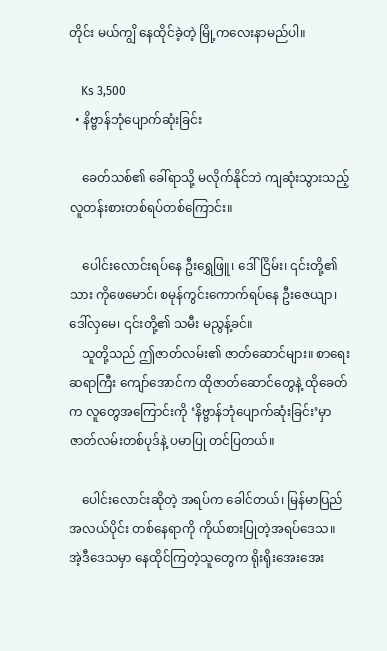တိုင်း မယ်ကျွိ နေထိုင်ခဲ့တဲ့ မြို့ကလေးနာမည်ပါ။

    Ks 3,500
  • နိဗ္ဗာန်ဘုံပျောက်ဆုံးခြင်း

    ခေတ်သစ်၏ ခေါ်ရာသို့ မလိုက်နိုင်ဘဲ ကျဆုံးသွားသည့် လူတန်းစားတစ်ရပ်တစ်ကြောင်း။

    ပေါင်းလောင်းရပ်နေ ဦးရွှေဖြူ၊ ဒေါ်ငြိမ်း၊ ၎င်းတို့၏သား ကိုဖေမောင်၊ စမုန်ကွင်းကောက်ရပ်နေ ဦးဇေယျာ၊ ဒေါ်လှမေ၊ ၎င်းတို့၏ သမီး မညွန့်ခင်။
    သူတို့သည် ဤဇာတ်လမ်း၏ ဇာတ်ဆောင်များ။ စာရေးဆရာကြီး ကျော်အောင်က ထိုဇာတ်ဆောင်တွေနဲ့ ထိုခေတ်က လူတွေအကြောင်းကို ‘နိဗ္ဗာန်ဘုံပျောက်ဆုံးခြင်း’မှာ ဇာတ်လမ်းတစ်ပုဒ်နဲ့ ပမာပြု တင်ပြတယ်။

    ပေါင်းလောင်းဆိုတဲ့ အရပ်က ခေါင်တယ်၊ မြန်မာပြည်အလယ်ပိုင်း တစ်နေရာကို ကိုယ်စားပြုတဲ့အရပ်ဒေသ။ အဲ့ဒီဒေသမှာ နေထိုင်ကြတဲ့သူတွေက ရိုးရိုးအေးအေး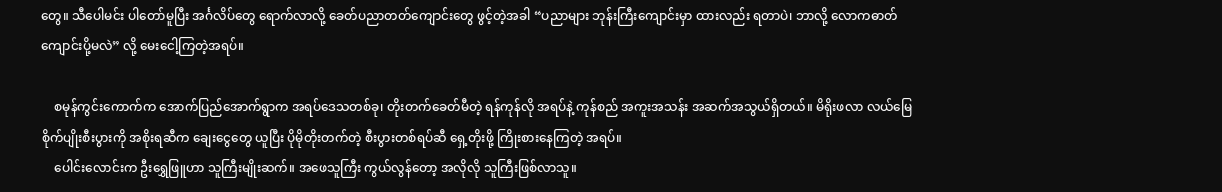တွေ။ သီပေါမင်း ပါတော်မူပြီး အင်္ဂလိပ်တွေ ရောက်လာလို့ ခေတ်ပညာတတ်ကျောင်းတွေ ဖွင့်တဲ့အခါ “ပညာများ ဘုန်းကြီးကျောင်းမှာ ထားလည်း ရတာပဲ၊ ဘာလို့ လောကဓာတ်ကျောင်းပို့မလဲ” လို့ မေးငေါ့ကြတဲ့အရပ်။

    စမုန်ကွင်းကောက်က အောက်ပြည်အောက်ရွာက အရပ်ဒေသတစ်ခု၊ တိုးတက်ခေတ်မီတဲ့ ရန်ကုန်လို အရပ်နဲ့ ကုန်စည် အကူးအသန်း အဆက်အသွယ်ရှိတယ်။ မိရိုးဖလာ လယ်မြေ စိုက်ပျိုးစီးပွားကို အစိုးရဆီက ချေးငွေတွေ ယူပြီး ပိုမိုတိုးတက်တဲ့ စီးပွားတစ်ရပ်ဆီ ရှေ့တိုးဖို့ ကြိုးစားနေကြတဲ့ အရပ်။
    ပေါင်းလောင်းက ဦးရွှေဖြူဟာ သူကြီးမျိုးဆက်။ အဖေသူကြီး ကွယ်လွန်တော့ အလိုလို သူကြီးဖြစ်လာသူ။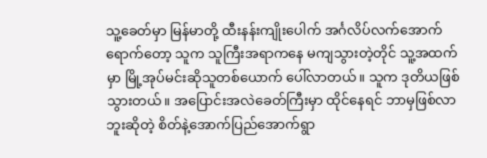သူ့ခေတ်မှာ မြန်မာတို့ ထီးနန်းကျိုးပေါက် အင်္ဂလိပ်လက်အောက်ရောက်တော့ သူက သူကြီးအရာကနေ မကျသွားတဲ့တိုင် သူ့အထက်မှာ မြို့အုပ်မင်းဆိုသူတစ်ယောက် ပေါ်လာတယ်။ သူက ဒုတိယဖြစ်သွားတယ်။ အပြောင်းအလဲခေတ်ကြီးမှာ ထိုင်နေရင် ဘာမှဖြစ်လာဘူးဆိုတဲ့ စိတ်နဲ့အောက်ပြည်အောက်ရွာ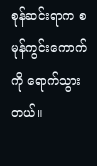စုန်ဆင်းရာက စမုန်ကွင်းကောက်ကို ရောက်သွားတယ်။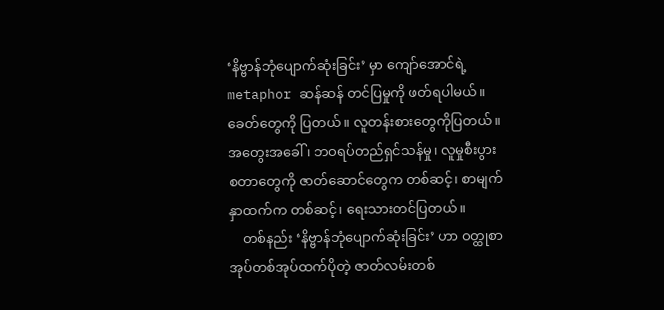‘နိဗ္ဗာန်ဘုံပျောက်ဆုံးခြင်း’ မှာ ကျော်အောင်ရဲ့ metaphor ဆန်ဆန် တင်ပြမှုကို ဖတ်ရပါမယ်။ ခေတ်တွေကို ပြတယ်။ လူတန်းစားတွေကိုပြတယ်။ အတွေးအခေါ် ၊ ဘဝရပ်တည်ရှင်သန်မှု၊ လူမှုစီးပွား စတာတွေကို ဇာတ်ဆောင်တွေက တစ်ဆင့်၊ စာမျက်နှာထက်က တစ်ဆင့်၊ ရေးသားတင်ပြတယ်။
    တစ်နည်း ‘နိဗ္ဗာန်ဘုံပျောက်ဆုံးခြင်း’ ဟာ ဝတ္ထုစာအုပ်တစ်အုပ်ထက်ပိုတဲ့ ဇာတ်လမ်းတစ်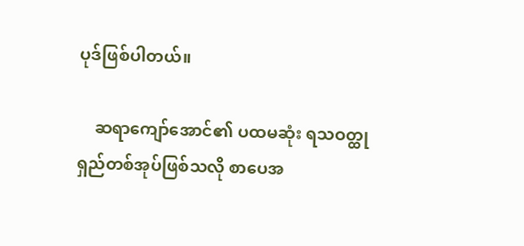ပုဒ်ဖြစ်ပါတယ်။

    ဆရာကျော်အောင်၏ ပထမဆုံး ရသဝတ္ထုရှည်တစ်အုပ်ဖြစ်သလို စာပေအ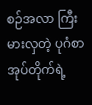စဉ်အလာ ကြီးမားလှတဲ့ ပုဂံစာအုပ်တိုက်ရဲ့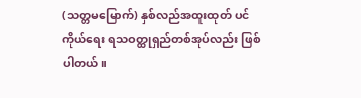(သတ္တမမြောက်) နှစ်လည်အထူးထုတ် ပင်ကိုယ်ရေး ရသဝတ္ထုရှည်တစ်အုပ်လည်း ဖြစ်ပါတယ်။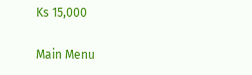Ks 15,000

Main Menu